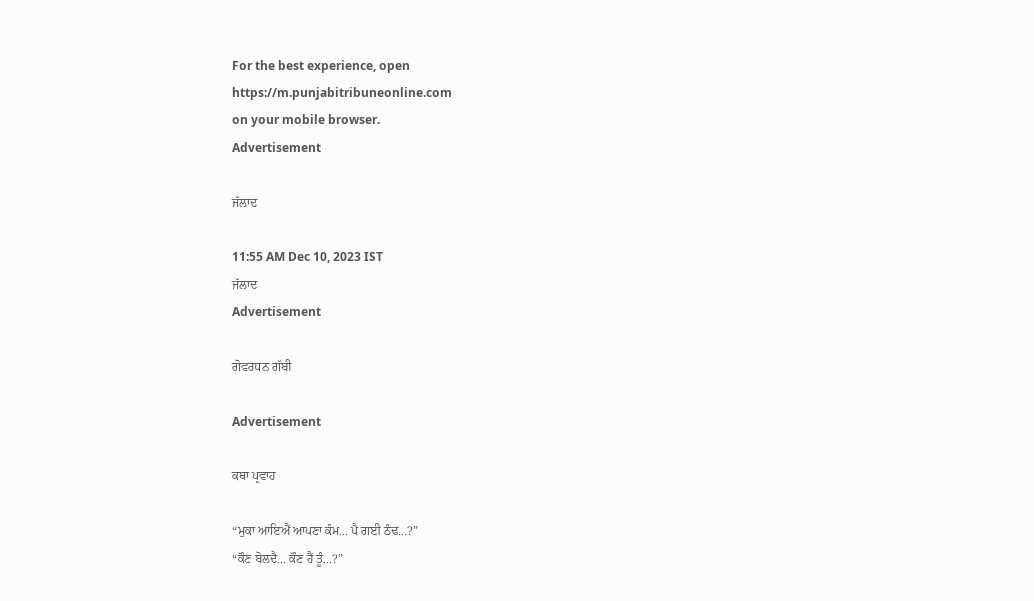For the best experience, open
https://m.punjabitribuneonline.com
on your mobile browser.
Advertisement

ਜੱਲਾਦ

11:55 AM Dec 10, 2023 IST
ਜੱਲਾਦ
Advertisement

ਗੋਵਰਧਨ ਗੱਬੀ

Advertisement

ਕਥਾ ਪ੍ਰਵਾਹ

“ਮੁਕਾ ਆਇਐਂ ਆਪਣਾ ਕੰਮ... ਪੈ ਗਈ ਠੰਢ...?”
“ਕੌਣ ਬੋਲਦੈ... ਕੌਣ ਹੈਂ ਤੂੰ...?”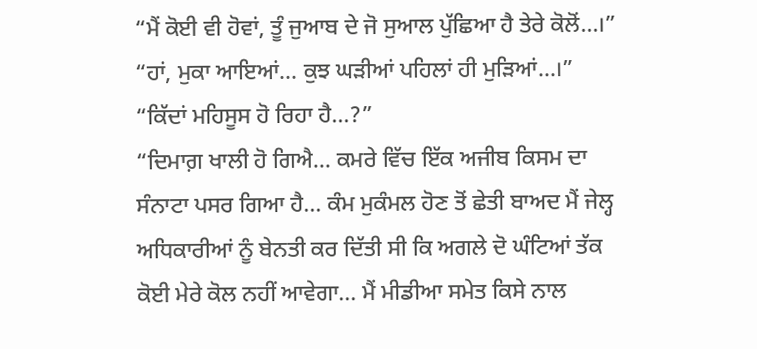“ਮੈਂ ਕੋਈ ਵੀ ਹੋਵਾਂ, ਤੂੰ ਜੁਆਬ ਦੇ ਜੋ ਸੁਆਲ ਪੁੱਛਿਆ ਹੈ ਤੇਰੇ ਕੋਲੋਂ...।”
“ਹਾਂ, ਮੁਕਾ ਆਇਆਂ... ਕੁਝ ਘੜੀਆਂ ਪਹਿਲਾਂ ਹੀ ਮੁੜਿਆਂ...।”
“ਕਿੱਦਾਂ ਮਹਿਸੂਸ ਹੋ ਰਿਹਾ ਹੈ...?”
“ਦਿਮਾਗ਼ ਖਾਲੀ ਹੋ ਗਿਐ... ਕਮਰੇ ਵਿੱਚ ਇੱਕ ਅਜੀਬ ਕਿਸਮ ਦਾ ਸੰਨਾਟਾ ਪਸਰ ਗਿਆ ਹੈ... ਕੰਮ ਮੁਕੰਮਲ ਹੋਣ ਤੋਂ ਛੇਤੀ ਬਾਅਦ ਮੈਂ ਜੇਲ੍ਹ ਅਧਿਕਾਰੀਆਂ ਨੂੰ ਬੇਨਤੀ ਕਰ ਦਿੱਤੀ ਸੀ ਕਿ ਅਗਲੇ ਦੋ ਘੰਟਿਆਂ ਤੱਕ ਕੋਈ ਮੇਰੇ ਕੋਲ ਨਹੀਂ ਆਵੇਗਾ... ਮੈਂ ਮੀਡੀਆ ਸਮੇਤ ਕਿਸੇ ਨਾਲ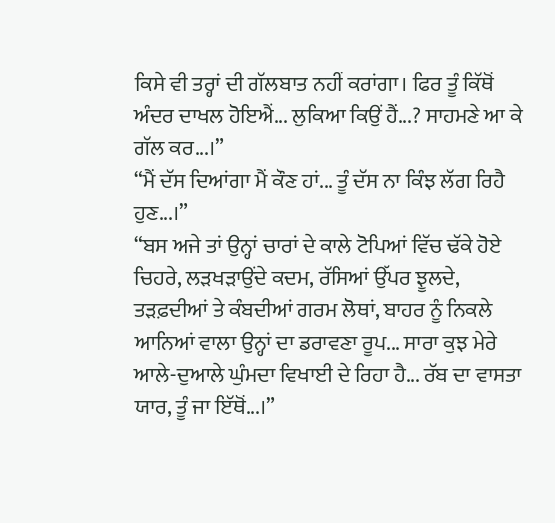ਕਿਸੇ ਵੀ ਤਰ੍ਹਾਂ ਦੀ ਗੱਲਬਾਤ ਨਹੀਂ ਕਰਾਂਗਾ। ਫਿਰ ਤੂੰ ਕਿੱਥੋਂ ਅੰਦਰ ਦਾਖਲ ਹੋਇਐਂ... ਲੁਕਿਆ ਕਿਉਂ ਹੈਂ...? ਸਾਹਮਣੇ ਆ ਕੇ ਗੱਲ ਕਰ...।”
“ਮੈਂ ਦੱਸ ਦਿਆਂਗਾ ਮੈਂ ਕੌਣ ਹਾਂ... ਤੂੰ ਦੱਸ ਨਾ ਕਿੰਝ ਲੱਗ ਰਿਹੈ ਹੁਣ...।”
“ਬਸ ਅਜੇ ਤਾਂ ਉਨ੍ਹਾਂ ਚਾਰਾਂ ਦੇ ਕਾਲੇ ਟੋਪਿਆਂ ਵਿੱਚ ਢੱਕੇ ਹੋਏ ਚਿਹਰੇ, ਲੜਖੜਾਉਂਦੇ ਕਦਮ, ਰੱਸਿਆਂ ਉੱਪਰ ਝੂਲਦੇ, ਤੜਫ਼ਦੀਆਂ ਤੇ ਕੰਬਦੀਆਂ ਗਰਮ ਲੋਥਾਂ, ਬਾਹਰ ਨੂੰ ਨਿਕਲੇ ਆਨਿਆਂ ਵਾਲਾ ਉਨ੍ਹਾਂ ਦਾ ਡਰਾਵਣਾ ਰੂਪ... ਸਾਰਾ ਕੁਝ ਮੇਰੇ ਆਲੇ-ਦੁਆਲੇ ਘੁੰਮਦਾ ਵਿਖਾਈ ਦੇ ਰਿਹਾ ਹੈ... ਰੱਬ ਦਾ ਵਾਸਤਾ ਯਾਰ, ਤੂੰ ਜਾ ਇੱਥੋਂ...।”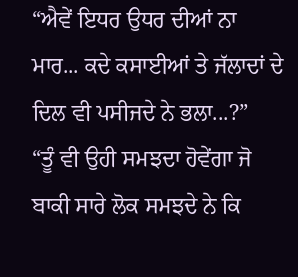“ਐਵੇਂ ਇਧਰ ਉਧਰ ਦੀਆਂ ਨਾ ਮਾਰ... ਕਦੇ ਕਸਾਈਆਂ ਤੇ ਜੱਲਾਦਾਂ ਦੇ ਦਿਲ ਵੀ ਪਸੀਜਦੇ ਨੇ ਭਲਾ...?”
“ਤੂੰ ਵੀ ਉਹੀ ਸਮਝਦਾ ਹੋਵੇਂਗਾ ਜੋ ਬਾਕੀ ਸਾਰੇ ਲੋਕ ਸਮਝਦੇ ਨੇ ਕਿ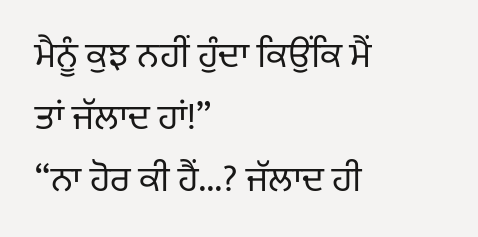ਮੈਨੂੰ ਕੁਝ ਨਹੀਂ ਹੁੰਦਾ ਕਿਉਂਕਿ ਮੈਂ ਤਾਂ ਜੱਲਾਦ ਹਾਂ!”
“ਨਾ ਹੋਰ ਕੀ ਹੈਂ...? ਜੱਲਾਦ ਹੀ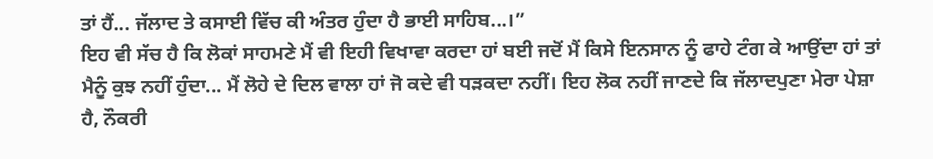ਤਾਂ ਹੈਂ... ਜੱਲਾਦ ਤੇ ਕਸਾਈ ਵਿੱਚ ਕੀ ਅੰਤਰ ਹੁੰਦਾ ਹੈ ਭਾਈ ਸਾਹਿਬ...।”
ਇਹ ਵੀ ਸੱਚ ਹੈ ਕਿ ਲੋਕਾਂ ਸਾਹਮਣੇ ਮੈਂ ਵੀ ਇਹੀ ਵਿਖਾਵਾ ਕਰਦਾ ਹਾਂ ਬਈ ਜਦੋਂ ਮੈਂ ਕਿਸੇ ਇਨਸਾਨ ਨੂੰ ਫਾਹੇ ਟੰਗ ਕੇ ਆਉਂਦਾ ਹਾਂ ਤਾਂ ਮੈਨੂੰ ਕੁਝ ਨਹੀਂ ਹੁੰਦਾ... ਮੈਂ ਲੋਹੇ ਦੇ ਦਿਲ ਵਾਲਾ ਹਾਂ ਜੋ ਕਦੇ ਵੀ ਧੜਕਦਾ ਨਹੀਂ। ਇਹ ਲੋਕ ਨਹੀਂ ਜਾਣਦੇ ਕਿ ਜੱਲਾਦਪੁਣਾ ਮੇਰਾ ਪੇਸ਼ਾ ਹੈ, ਨੌਕਰੀ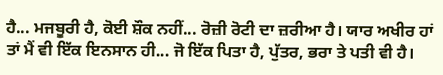ਹੈ... ਮਜਬੂਰੀ ਹੈ, ਕੋਈ ਸ਼ੌਕ ਨਹੀਂ... ਰੋਜ਼ੀ ਰੋਟੀ ਦਾ ਜ਼ਰੀਆ ਹੈ। ਯਾਰ ਅਖੀਰ ਹਾਂ ਤਾਂ ਮੈਂ ਵੀ ਇੱਕ ਇਨਸਾਨ ਹੀ... ਜੋ ਇੱਕ ਪਿਤਾ ਹੈ, ਪੁੱਤਰ, ਭਰਾ ਤੇ ਪਤੀ ਵੀ ਹੈ।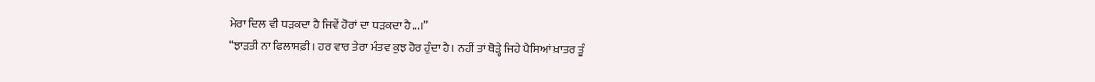ਮੇਰਾ ਦਿਲ ਵੀ ਧੜਕਦਾ ਹੈ ਜਿਵੇਂ ਹੋਰਾਂ ਦਾ ਧੜਕਦਾ ਹੈ...।”
“ਝਾੜਤੀ ਨਾ ਫਿਲਾਸਫ਼ੀ। ਹਰ ਵਾਰ ਤੇਰਾ ਮੰਤਵ ਕੁਝ ਹੋਰ ਹੁੰਦਾ ਹੈ। ਨਹੀਂ ਤਾਂ ਥੋੜ੍ਹੇ ਜਿਹੇ ਪੈਸਿਆਂ ਖ਼ਾਤਰ ਤੂੰ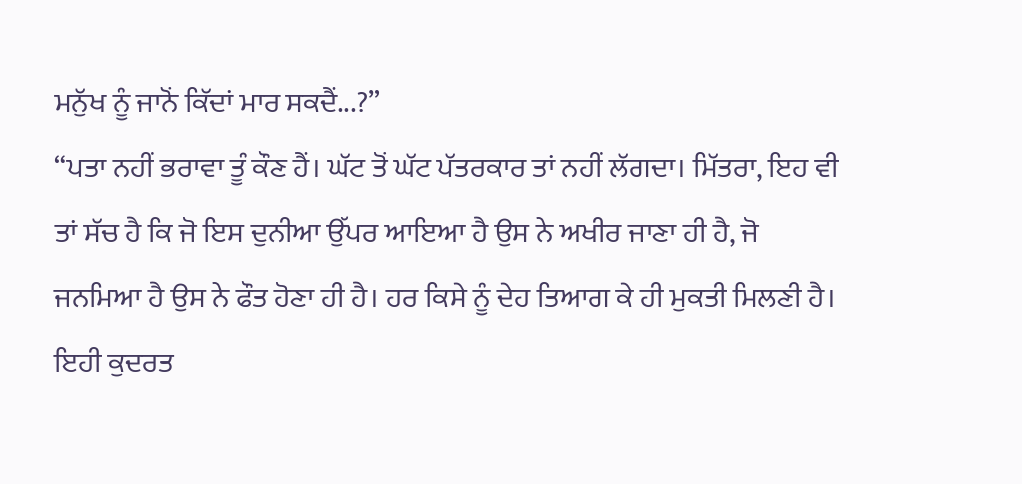ਮਨੁੱਖ ਨੂੰ ਜਾਨੋਂ ਕਿੱਦਾਂ ਮਾਰ ਸਕਦੈਂ...?”
“ਪਤਾ ਨਹੀਂ ਭਰਾਵਾ ਤੂੰ ਕੌਣ ਹੈਂ। ਘੱਟ ਤੋਂ ਘੱਟ ਪੱਤਰਕਾਰ ਤਾਂ ਨਹੀਂ ਲੱਗਦਾ। ਮਿੱਤਰਾ, ਇਹ ਵੀ ਤਾਂ ਸੱਚ ਹੈ ਕਿ ਜੋ ਇਸ ਦੁਨੀਆ ਉੱਪਰ ਆਇਆ ਹੈ ਉਸ ਨੇ ਅਖੀਰ ਜਾਣਾ ਹੀ ਹੈ, ਜੋ ਜਨਮਿਆ ਹੈ ਉਸ ਨੇ ਫੌਤ ਹੋਣਾ ਹੀ ਹੈ। ਹਰ ਕਿਸੇ ਨੂੰ ਦੇਹ ਤਿਆਗ ਕੇ ਹੀ ਮੁਕਤੀ ਮਿਲਣੀ ਹੈ। ਇਹੀ ਕੁਦਰਤ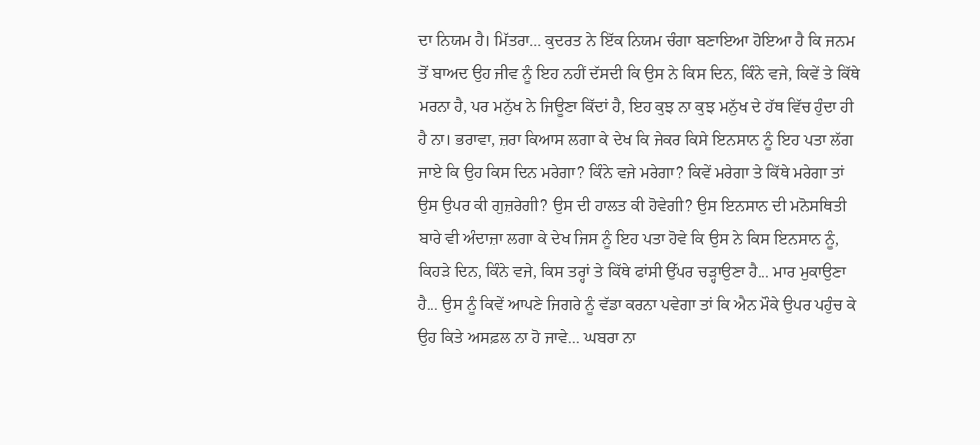ਦਾ ਨਿਯਮ ਹੈ। ਮਿੱਤਰਾ... ਕੁਦਰਤ ਨੇ ਇੱਕ ਨਿਯਮ ਚੰਗਾ ਬਣਾਇਆ ਹੋਇਆ ਹੈ ਕਿ ਜਨਮ ਤੋਂ ਬਾਅਦ ਉਹ ਜੀਵ ਨੂੰ ਇਹ ਨਹੀਂ ਦੱਸਦੀ ਕਿ ਉਸ ਨੇ ਕਿਸ ਦਿਨ, ਕਿੰਨੇ ਵਜੇ, ਕਿਵੇਂ ਤੇ ਕਿੱਥੇ ਮਰਨਾ ਹੈ, ਪਰ ਮਨੁੱਖ ਨੇ ਜਿਊਣਾ ਕਿੱਦਾਂ ਹੈ, ਇਹ ਕੁਝ ਨਾ ਕੁਝ ਮਨੁੱਖ ਦੇ ਹੱਥ ਵਿੱਚ ਹੁੰਦਾ ਹੀ ਹੈ ਨਾ। ਭਰਾਵਾ, ਜ਼ਰਾ ਕਿਆਸ ਲਗਾ ਕੇ ਦੇਖ ਕਿ ਜੇਕਰ ਕਿਸੇ ਇਨਸਾਨ ਨੂੰ ਇਹ ਪਤਾ ਲੱਗ ਜਾਏ ਕਿ ਉਹ ਕਿਸ ਦਿਨ ਮਰੇਗਾ? ਕਿੰਨੇ ਵਜੇ ਮਰੇਗਾ? ਕਿਵੇਂ ਮਰੇਗਾ ਤੇ ਕਿੱਥੇ ਮਰੇਗਾ ਤਾਂ ਉਸ ਉਪਰ ਕੀ ਗੁਜ਼ਰੇਗੀ? ਉਸ ਦੀ ਹਾਲਤ ਕੀ ਹੋਵੇਗੀ? ਉਸ ਇਨਸਾਨ ਦੀ ਮਨੋਸਥਿਤੀ ਬਾਰੇ ਵੀ ਅੰਦਾਜ਼ਾ ਲਗਾ ਕੇ ਦੇਖ ਜਿਸ ਨੂੰ ਇਹ ਪਤਾ ਹੋਵੇ ਕਿ ਉਸ ਨੇ ਕਿਸ ਇਨਸਾਨ ਨੂੰ, ਕਿਹੜੇ ਦਿਨ, ਕਿੰਨੇ ਵਜੇ, ਕਿਸ ਤਰ੍ਹਾਂ ਤੇ ਕਿੱਥੇ ਫਾਂਸੀ ਉੱਪਰ ਚੜ੍ਹਾਉਣਾ ਹੈ... ਮਾਰ ਮੁਕਾਉਣਾ ਹੈ... ਉਸ ਨੂੰ ਕਿਵੇਂ ਆਪਣੇ ਜਿਗਰੇ ਨੂੰ ਵੱਡਾ ਕਰਨਾ ਪਵੇਗਾ ਤਾਂ ਕਿ ਐਨ ਮੌਕੇ ਉਪਰ ਪਹੁੰਚ ਕੇ ਉਹ ਕਿਤੇ ਅਸਫ਼ਲ ਨਾ ਹੋ ਜਾਵੇ... ਘਬਰਾ ਨਾ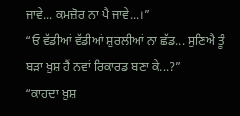ਜਾਵੇ... ਕਮਜ਼ੋਰ ਨਾ ਪੈ ਜਾਵੇ...।”
“ਓ ਵੱਡੀਆਂ ਵੱਡੀਆਂ ਸ਼ੁਰਲੀਆਂ ਨਾ ਛੱਡ... ਸੁਣਿਐ ਤੂੰ ਬੜਾ ਖ਼ੁਸ਼ ਹੈਂ ਨਵਾਂ ਰਿਕਾਰਡ ਬਣਾ ਕੇ...?”
“ਕਾਹਦਾ ਖ਼ੁਸ਼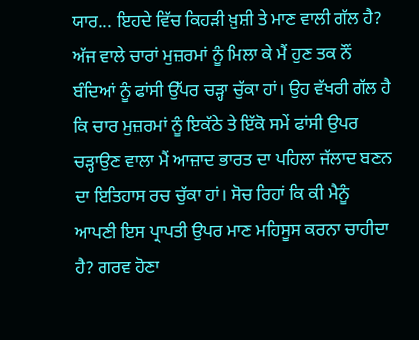ਯਾਰ... ਇਹਦੇ ਵਿੱਚ ਕਿਹੜੀ ਖ਼ੁਸ਼ੀ ਤੇ ਮਾਣ ਵਾਲੀ ਗੱਲ ਹੈ? ਅੱਜ ਵਾਲੇ ਚਾਰਾਂ ਮੁਜ਼ਰਮਾਂ ਨੂੰ ਮਿਲਾ ਕੇ ਮੈਂ ਹੁਣ ਤਕ ਨੌਂ ਬੰਦਿਆਂ ਨੂੰ ਫਾਂਸੀ ਉੱਪਰ ਚੜ੍ਹਾ ਚੁੱਕਾ ਹਾਂ। ਉਹ ਵੱਖਰੀ ਗੱਲ ਹੈ ਕਿ ਚਾਰ ਮੁਜ਼ਰਮਾਂ ਨੂੰ ਇਕੱਠੇ ਤੇ ਇੱਕੋ ਸਮੇਂ ਫਾਂਸੀ ਉਪਰ ਚੜ੍ਹਾਉਣ ਵਾਲਾ ਮੈਂ ਆਜ਼ਾਦ ਭਾਰਤ ਦਾ ਪਹਿਲਾ ਜੱਲਾਦ ਬਣਨ ਦਾ ਇਤਿਹਾਸ ਰਚ ਚੁੱਕਾ ਹਾਂ। ਸੋਚ ਰਿਹਾਂ ਕਿ ਕੀ ਮੈਨੂੰ ਆਪਣੀ ਇਸ ਪ੍ਰਾਪਤੀ ਉਪਰ ਮਾਣ ਮਹਿਸੂਸ ਕਰਨਾ ਚਾਹੀਦਾ ਹੈ? ਗਰਵ ਹੋਣਾ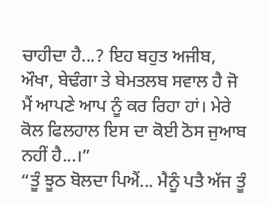ਚਾਹੀਦਾ ਹੈ...? ਇਹ ਬਹੁਤ ਅਜੀਬ, ਔਖਾ, ਬੇਢੰਗਾ ਤੇ ਬੇਮਤਲਬ ਸਵਾਲ ਹੈ ਜੋ ਮੈਂ ਆਪਣੇ ਆਪ ਨੂੰ ਕਰ ਰਿਹਾ ਹਾਂ। ਮੇਰੇ ਕੋਲ ਫਿਲਹਾਲ ਇਸ ਦਾ ਕੋਈ ਠੋਸ ਜੁਆਬ ਨਹੀਂ ਹੈ...।”
“ਤੂੰ ਝੂਠ ਬੋਲਦਾ ਪਿਐਂ... ਮੈਨੂੰ ਪਤੈ ਅੱਜ ਤੂੰ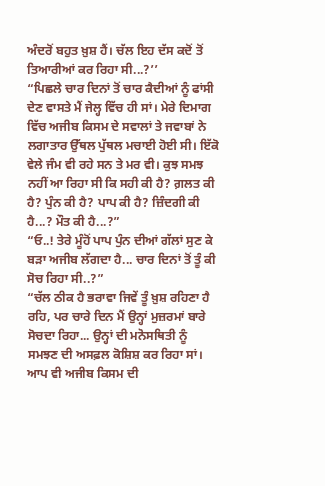ਅੰਦਰੋਂ ਬਹੁਤ ਖ਼ੁਸ਼ ਹੈਂ। ਚੱਲ ਇਹ ਦੱਸ ਕਦੋਂ ਤੋਂ ਤਿਆਰੀਆਂ ਕਰ ਰਿਹਾ ਸੀ...?’’
“ਪਿਛਲੇ ਚਾਰ ਦਿਨਾਂ ਤੋਂ ਚਾਰ ਕੈਦੀਆਂ ਨੂੰ ਫਾਂਸੀ ਦੇਣ ਵਾਸਤੇ ਮੈਂ ਜੇਲ੍ਹ ਵਿੱਚ ਹੀ ਸਾਂ। ਮੇਰੇ ਦਿਮਾਗ ਵਿੱਚ ਅਜੀਬ ਕਿਸਮ ਦੇ ਸਵਾਲਾਂ ਤੇ ਜਵਾਬਾਂ ਨੇ ਲਗਾਤਾਰ ਉੱਥਲ ਪੁੱਥਲ ਮਚਾਈ ਹੋਈ ਸੀ। ਇੱਕੋ ਵੇਲੇ ਜੰਮ ਵੀ ਰਹੇ ਸਨ ਤੇ ਮਰ ਵੀ। ਕੁਝ ਸਮਝ ਨਹੀਂ ਆ ਰਿਹਾ ਸੀ ਕਿ ਸਹੀ ਕੀ ਹੈ? ਗ਼ਲਤ ਕੀ ਹੈ? ਪੁੰਨ ਕੀ ਹੈ? ਪਾਪ ਕੀ ਹੈ? ਜ਼ਿੰਦਗੀ ਕੀ ਹੈ...? ਮੌਤ ਕੀ ਹੈ...?”
“ਓ..! ਤੇਰੇ ਮੂੰਹੋਂ ਪਾਪ ਪੁੰਨ ਦੀਆਂ ਗੱਲਾਂ ਸੁਣ ਕੇ ਬੜਾ ਅਜੀਬ ਲੱਗਦਾ ਹੈ... ਚਾਰ ਦਿਨਾਂ ਤੋਂ ਤੂੰ ਕੀ ਸੋਚ ਰਿਹਾ ਸੀ..?”
“ਚੱਲ ਠੀਕ ਹੈ ਭਰਾਵਾ ਜਿਵੇਂ ਤੂੰ ਖ਼ੁਸ਼ ਰਹਿਣਾ ਹੈ ਰਹਿ, ਪਰ ਚਾਰੇ ਦਿਨ ਮੈਂ ਉਨ੍ਹਾਂ ਮੁਜ਼ਰਮਾਂ ਬਾਰੇ ਸੋਚਦਾ ਰਿਹਾ... ਉਨ੍ਹਾਂ ਦੀ ਮਨੋਸਥਿਤੀ ਨੂੰ ਸਮਝਣ ਦੀ ਅਸਫ਼ਲ ਕੋਸ਼ਿਸ਼ ਕਰ ਰਿਹਾ ਸਾਂ। ਆਪ ਵੀ ਅਜੀਬ ਕਿਸਮ ਦੀ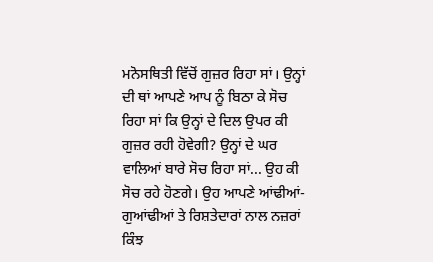ਮਨੋਸਥਿਤੀ ਵਿੱਚੋਂ ਗੁਜ਼ਰ ਰਿਹਾ ਸਾਂ। ਉਨ੍ਹਾਂ ਦੀ ਥਾਂ ਆਪਣੇ ਆਪ ਨੂੰ ਬਿਠਾ ਕੇ ਸੋਚ ਰਿਹਾ ਸਾਂ ਕਿ ਉਨ੍ਹਾਂ ਦੇ ਦਿਲ ਉਪਰ ਕੀ ਗੁਜ਼ਰ ਰਹੀ ਹੋਵੇਗੀ? ਉਨ੍ਹਾਂ ਦੇ ਘਰ ਵਾਲਿਆਂ ਬਾਰੇ ਸੋਚ ਰਿਹਾ ਸਾਂ... ਉਹ ਕੀ ਸੋਚ ਰਹੇ ਹੋਣਗੇ। ਉਹ ਆਪਣੇ ਆਂਢੀਆਂ-ਗੁਆਂਢੀਆਂ ਤੇ ਰਿਸ਼ਤੇਦਾਰਾਂ ਨਾਲ ਨਜ਼ਰਾਂ ਕਿੰਝ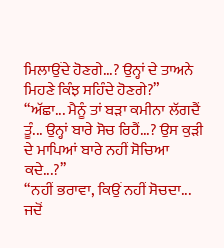ਮਿਲਾਉਂਦੇ ਹੋਣਗੇ...? ਉਨ੍ਹਾਂ ਦੇ ਤਾਅਨੇ ਮਿਹਣੇ ਕਿੰਝ ਸਹਿੰਦੇ ਹੋਣਗੇ?”
“ਅੱਛਾ... ਮੈਨੂੰ ਤਾਂ ਬੜਾ ਕਮੀਨਾ ਲੱਗਦੈਂ ਤੂੰ... ਉਨ੍ਹਾਂ ਬਾਰੇ ਸੋਚ ਰਿਹੈਂ...? ਉਸ ਕੁੜੀ ਦੇ ਮਾਪਿਆਂ ਬਾਰੇ ਨਹੀਂ ਸੋਚਿਆ ਕਦੇ...?’’
“ਨਹੀਂ ਭਰਾਵਾ, ਕਿਉਂ ਨਹੀਂ ਸੋਚਦਾ... ਜਦੋਂ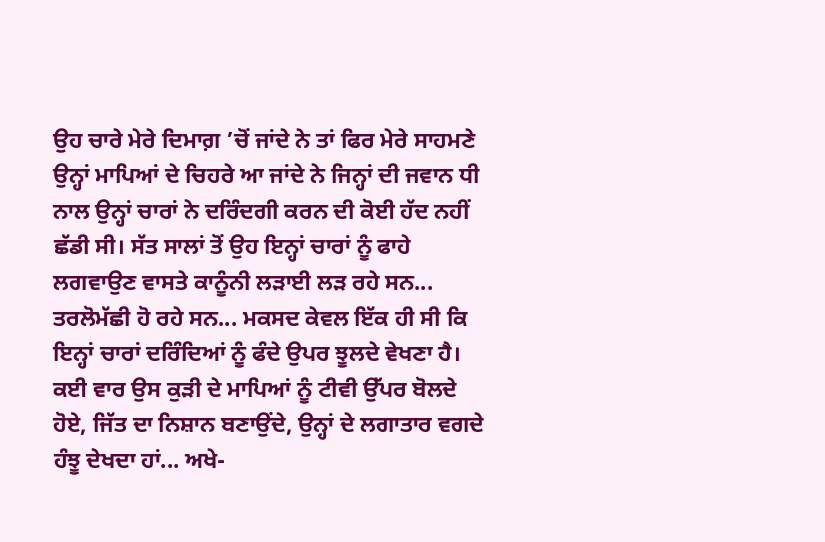ਉਹ ਚਾਰੇ ਮੇਰੇ ਦਿਮਾਗ਼ ’ਚੋਂ ਜਾਂਦੇ ਨੇ ਤਾਂ ਫਿਰ ਮੇਰੇ ਸਾਹਮਣੇ ਉਨ੍ਹਾਂ ਮਾਪਿਆਂ ਦੇ ਚਿਹਰੇ ਆ ਜਾਂਦੇ ਨੇ ਜਿਨ੍ਹਾਂ ਦੀ ਜਵਾਨ ਧੀ ਨਾਲ ਉਨ੍ਹਾਂ ਚਾਰਾਂ ਨੇ ਦਰਿੰਦਗੀ ਕਰਨ ਦੀ ਕੋਈ ਹੱਦ ਨਹੀਂ ਛੱਡੀ ਸੀ। ਸੱਤ ਸਾਲਾਂ ਤੋਂ ਉਹ ਇਨ੍ਹਾਂ ਚਾਰਾਂ ਨੂੰ ਫਾਹੇ ਲਗਵਾਉਣ ਵਾਸਤੇ ਕਾਨੂੰਨੀ ਲੜਾਈ ਲੜ ਰਹੇ ਸਨ... ਤਰਲੋਮੱਛੀ ਹੋ ਰਹੇ ਸਨ... ਮਕਸਦ ਕੇਵਲ ਇੱਕ ਹੀ ਸੀ ਕਿ ਇਨ੍ਹਾਂ ਚਾਰਾਂ ਦਰਿੰਦਿਆਂ ਨੂੰ ਫੰਦੇ ਉਪਰ ਝੂਲਦੇ ਵੇਖਣਾ ਹੈ। ਕਈ ਵਾਰ ਉਸ ਕੁੜੀ ਦੇ ਮਾਪਿਆਂ ਨੂੰ ਟੀਵੀ ਉੱਪਰ ਬੋਲਦੇ ਹੋਏ, ਜਿੱਤ ਦਾ ਨਿਸ਼ਾਨ ਬਣਾਉਂਦੇ, ਉਨ੍ਹਾਂ ਦੇ ਲਗਾਤਾਰ ਵਗਦੇ ਹੰਝੂ ਦੇਖਦਾ ਹਾਂ... ਅਖੇ-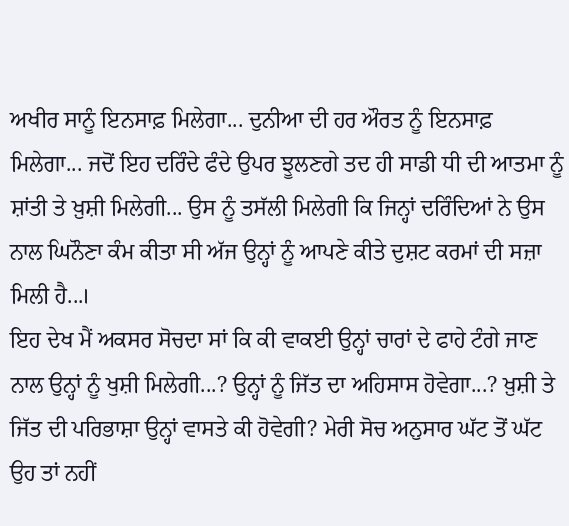ਅਖੀਰ ਸਾਨੂੰ ਇਨਸਾਫ਼ ਮਿਲੇਗਾ... ਦੁਨੀਆ ਦੀ ਹਰ ਔਰਤ ਨੂੰ ਇਨਸਾਫ਼ ਮਿਲੇਗਾ... ਜਦੋਂ ਇਹ ਦਰਿੰਦੇ ਫੰਦੇ ਉਪਰ ਝੂਲਣਗੇ ਤਦ ਹੀ ਸਾਡੀ ਧੀ ਦੀ ਆਤਮਾ ਨੂੰ ਸ਼ਾਂਤੀ ਤੇ ਖ਼ੁਸ਼ੀ ਮਿਲੇਗੀ... ਉਸ ਨੂੰ ਤਸੱਲੀ ਮਿਲੇਗੀ ਕਿ ਜਿਨ੍ਹਾਂ ਦਰਿੰਦਿਆਂ ਨੇ ਉਸ ਨਾਲ ਘਿਨੌਣਾ ਕੰਮ ਕੀਤਾ ਸੀ ਅੱਜ ਉਨ੍ਹਾਂ ਨੂੰ ਆਪਣੇ ਕੀਤੇ ਦੁਸ਼ਟ ਕਰਮਾਂ ਦੀ ਸਜ਼ਾ ਮਿਲੀ ਹੈ...।
ਇਹ ਦੇਖ ਮੈਂ ਅਕਸਰ ਸੋਚਦਾ ਸਾਂ ਕਿ ਕੀ ਵਾਕਈ ਉਨ੍ਹਾਂ ਚਾਰਾਂ ਦੇ ਫਾਹੇ ਟੰਗੇ ਜਾਣ ਨਾਲ ਉਨ੍ਹਾਂ ਨੂੰ ਖੁਸ਼ੀ ਮਿਲੇਗੀ...? ਉਨ੍ਹਾਂ ਨੂੰ ਜਿੱਤ ਦਾ ਅਹਿਸਾਸ ਹੋਵੇਗਾ...? ਖ਼ੁਸ਼ੀ ਤੇ ਜਿੱਤ ਦੀ ਪਰਿਭਾਸ਼ਾ ਉਨ੍ਹਾਂ ਵਾਸਤੇ ਕੀ ਹੋਵੇਗੀ? ਮੇਰੀ ਸੋਚ ਅਨੁਸਾਰ ਘੱਟ ਤੋਂ ਘੱਟ ਉਹ ਤਾਂ ਨਹੀਂ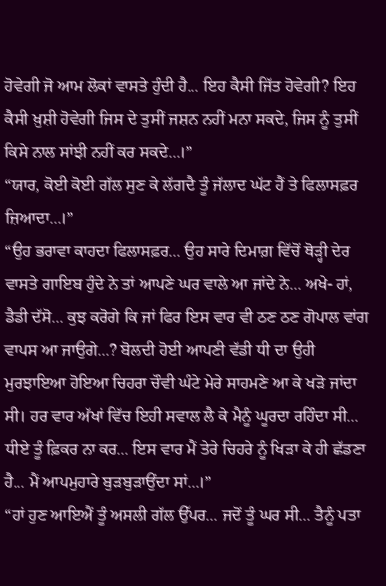ਹੋਵੇਗੀ ਜੋ ਆਮ ਲੋਕਾਂ ਵਾਸਤੇ ਹੁੰਦੀ ਹੈ... ਇਹ ਕੈਸੀ ਜਿੱਤ ਹੋਵੇਗੀ? ਇਹ ਕੈਸੀ ਖ਼ੁਸ਼ੀ ਹੋਵੇਗੀ ਜਿਸ ਦੇ ਤੁਸੀਂ ਜਸ਼ਨ ਨਹੀਂ ਮਨਾ ਸਕਦੇ, ਜਿਸ ਨੂੰ ਤੁਸੀਂ ਕਿਸੇ ਨਾਲ ਸਾਂਝੀ ਨਹੀਂ ਕਰ ਸਕਦੇ...।”
“ਯਾਰ, ਕੋਈ ਕੋਈ ਗੱਲ ਸੁਣ ਕੇ ਲੱਗਦੈ ਤੂੰ ਜੱਲਾਦ ਘੱਟ ਹੈਂ ਤੇ ਫਿਲਾਸਫ਼ਰ ਜ਼ਿਆਦਾ...।”
“ਉਹ ਭਰਾਵਾ ਕਾਹਦਾ ਫਿਲਾਸਫ਼ਰ... ਉਹ ਸਾਰੇ ਦਿਮਾਗ਼ ਵਿੱਚੋਂ ਥੋੜ੍ਹੀ ਦੇਰ ਵਾਸਤੇ ਗਾਇਬ ਹੁੰਦੇ ਨੇ ਤਾਂ ਆਪਣੇ ਘਰ ਵਾਲੇ ਆ ਜਾਂਦੇ ਨੇ... ਅਖੇ- ਹਾਂ, ਡੈਡੀ ਦੱਸੋ... ਕੁਝ ਕਰੋਗੇ ਕਿ ਜਾਂ ਫਿਰ ਇਸ ਵਾਰ ਵੀ ਠਣ ਠਣ ਗੋਪਾਲ ਵਾਂਗ ਵਾਪਸ ਆ ਜਾਉਗੇ...? ਬੋਲਦੀ ਹੋਈ ਆਪਣੀ ਵੱਡੀ ਧੀ ਦਾ ਉਹੀ ਮੁਰਝਾਇਆ ਹੋਇਆ ਚਿਹਰਾ ਚੌਵੀ ਘੰਟੇ ਮੇਰੇ ਸਾਹਮਣੇ ਆ ਕੇ ਖੜੋ ਜਾਂਦਾ ਸੀ। ਹਰ ਵਾਰ ਅੱਖਾਂ ਵਿੱਚ ਇਹੀ ਸਵਾਲ ਲੈ ਕੇ ਮੈਨੂੰ ਘੂਰਦਾ ਰਹਿੰਦਾ ਸੀ... ਧੀਏ ਤੂੰ ਫ਼ਿਕਰ ਨਾ ਕਰ... ਇਸ ਵਾਰ ਮੈਂ ਤੇਰੇ ਚਿਹਰੇ ਨੂੰ ਖਿੜਾ ਕੇ ਹੀ ਛੱਡਣਾ ਹੈ... ਮੈਂ ਆਪਮੁਹਾਰੇ ਬੁੜਬੁੜਾਉਂਦਾ ਸਾਂ...।”
“ਹਾਂ ਹੁਣ ਆਇਐਂ ਤੂੰ ਅਸਲੀ ਗੱਲ ਉੱਪਰ... ਜਦੋਂ ਤੂੰ ਘਰ ਸੀ... ਤੈਨੂੰ ਪਤਾ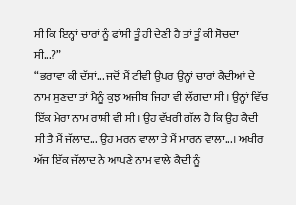ਸੀ ਕਿ ਇਨ੍ਹਾਂ ਚਾਰਾਂ ਨੂੰ ਫਾਂਸੀ ਤੂੰ ਹੀ ਦੇਣੀ ਹੈ ਤਾਂ ਤੂੰ ਕੀ ਸੋਚਦਾ ਸੀ...?”
“ਭਰਾਵਾ ਕੀ ਦੱਸਾਂ... ਜਦੋਂ ਮੈਂ ਟੀਵੀ ਉਪਰ ਉਨ੍ਹਾਂ ਚਾਰਾਂ ਕੈਦੀਆਂ ਦੇ ਨਾਮ ਸੁਣਦਾ ਤਾਂ ਮੈਨੂੰ ਕੁਝ ਅਜੀਬ ਜਿਹਾ ਵੀ ਲੱਗਦਾ ਸੀ। ਉਨ੍ਹਾਂ ਵਿੱਚ ਇੱਕ ਮੇਰਾ ਨਾਮ ਰਾਸ਼ੀ ਵੀ ਸੀ। ਉਹ ਵੱਖਰੀ ਗੱਲ ਹੈ ਕਿ ਉਹ ਕੈਦੀ ਸੀ ਤੈ ਮੈਂ ਜੱਲਾਦ... ਉਹ ਮਰਨ ਵਾਲਾ ਤੇ ਮੈਂ ਮਾਰਨ ਵਾਲਾ...। ਅਖੀਰ ਅੱਜ ਇੱਕ ਜੱਲਾਦ ਨੇ ਆਪਣੇ ਨਾਮ ਵਾਲੇ ਕੈਦੀ ਨੂੰ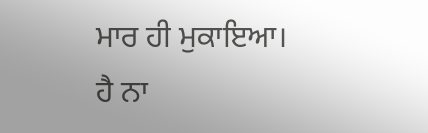ਮਾਰ ਹੀ ਮੁਕਾਇਆ। ਹੈ ਨਾ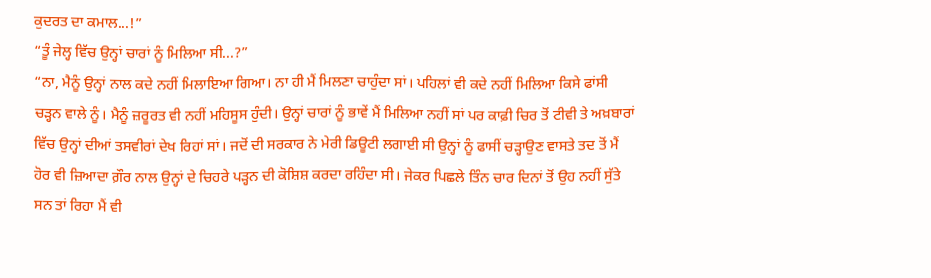ਕੁਦਰਤ ਦਾ ਕਮਾਲ...!”
“ਤੂੰ ਜੇਲ੍ਹ ਵਿੱਚ ਉਨ੍ਹਾਂ ਚਾਰਾਂ ਨੂੰ ਮਿਲਿਆ ਸੀ...?”
“ਨਾ, ਮੈਨੂੰ ਉਨ੍ਹਾਂ ਨਾਲ ਕਦੇ ਨਹੀਂ ਮਿਲਾਇਆ ਗਿਆ। ਨਾ ਹੀ ਮੈਂ ਮਿਲਣਾ ਚਾਹੁੰਦਾ ਸਾਂ। ਪਹਿਲਾਂ ਵੀ ਕਦੇ ਨਹੀਂ ਮਿਲਿਆ ਕਿਸੇ ਫਾਂਸੀ ਚੜ੍ਹਨ ਵਾਲੇ ਨੂੰ। ਮੈਨੂੰ ਜ਼ਰੂਰਤ ਵੀ ਨਹੀਂ ਮਹਿਸੂਸ ਹੁੰਦੀ। ਉਨ੍ਹਾਂ ਚਾਰਾਂ ਨੂੰ ਭਾਵੇਂ ਮੈਂ ਮਿਲਿਆ ਨਹੀਂ ਸਾਂ ਪਰ ਕਾਫ਼ੀ ਚਿਰ ਤੋਂ ਟੀਵੀ ਤੇ ਅਖ਼ਬਾਰਾਂ ਵਿੱਚ ਉਨ੍ਹਾਂ ਦੀਆਂ ਤਸਵੀਰਾਂ ਦੇਖ ਰਿਹਾਂ ਸਾਂ। ਜਦੋਂ ਦੀ ਸਰਕਾਰ ਨੇ ਮੇਰੀ ਡਿਊਟੀ ਲਗਾਈ ਸੀ ਉਨ੍ਹਾਂ ਨੂੰ ਫਾਸੀਂ ਚੜ੍ਹਾਉਣ ਵਾਸਤੇ ਤਦ ਤੋਂ ਮੈਂ ਹੋਰ ਵੀ ਜ਼ਿਆਦਾ ਗ਼ੌਰ ਨਾਲ ਉਨ੍ਹਾਂ ਦੇ ਚਿਹਰੇ ਪੜ੍ਹਨ ਦੀ ਕੋਸ਼ਿਸ਼ ਕਰਦਾ ਰਹਿੰਦਾ ਸੀ। ਜੇਕਰ ਪਿਛਲੇ ਤਿੰਨ ਚਾਰ ਦਿਨਾਂ ਤੋਂ ਉਹ ਨਹੀਂ ਸੁੱਤੇ ਸਨ ਤਾਂ ਰਿਹਾ ਮੈਂ ਵੀ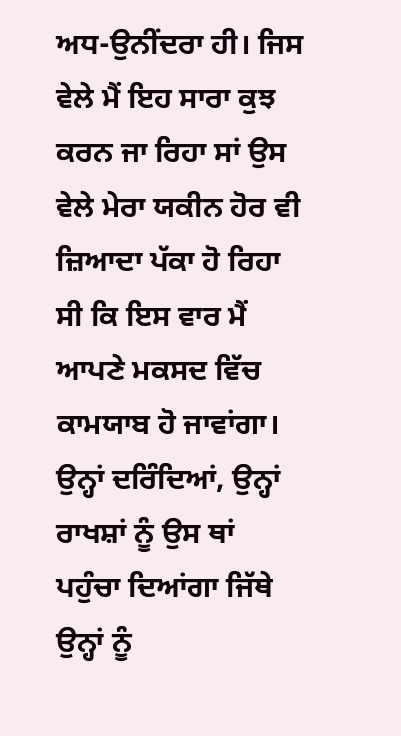ਅਧ-ਉਨੀਂਦਰਾ ਹੀ। ਜਿਸ ਵੇਲੇ ਮੈਂ ਇਹ ਸਾਰਾ ਕੁਝ ਕਰਨ ਜਾ ਰਿਹਾ ਸਾਂ ਉਸ ਵੇਲੇ ਮੇਰਾ ਯਕੀਨ ਹੋਰ ਵੀ ਜ਼ਿਆਦਾ ਪੱਕਾ ਹੋ ਰਿਹਾ ਸੀ ਕਿ ਇਸ ਵਾਰ ਮੈਂ ਆਪਣੇ ਮਕਸਦ ਵਿੱਚ ਕਾਮਯਾਬ ਹੋ ਜਾਵਾਂਗਾ। ਉਨ੍ਹਾਂ ਦਰਿੰਦਿਆਂ, ਉਨ੍ਹਾਂ ਰਾਖਸ਼ਾਂ ਨੂੰ ਉਸ ਥਾਂ ਪਹੁੰਚਾ ਦਿਆਂਗਾ ਜਿੱਥੇ ਉਨ੍ਹਾਂ ਨੂੰ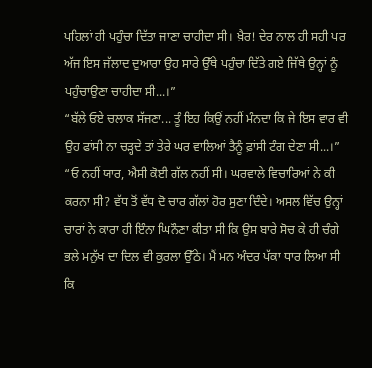ਪਹਿਲਾਂ ਹੀ ਪਹੁੰਚਾ ਦਿੱਤਾ ਜਾਣਾ ਚਾਹੀਦਾ ਸੀ। ਖ਼ੈਰ! ਦੇਰ ਨਾਲ ਹੀ ਸਹੀ ਪਰ ਅੱਜ ਇਸ ਜੱਲਾਦ ਦੁਆਰਾ ਉਹ ਸਾਰੇ ਉੱਥੇ ਪਹੁੰਚਾ ਦਿੱਤੇ ਗਏ ਜਿੱਥੇ ਉਨ੍ਹਾਂ ਨੂੰ ਪਹੁੰਚਾਉਣਾ ਚਾਹੀਦਾ ਸੀ...।”
“ਬੱਲੇ ਓਏ ਚਲਾਕ ਸੱਜਣਾ... ਤੂੰ ਇਹ ਕਿਉਂ ਨਹੀਂ ਮੰਨਦਾ ਕਿ ਜੇ ਇਸ ਵਾਰ ਵੀ ਉਹ ਫਾਂਸੀ ਨਾ ਚੜ੍ਹਦੇ ਤਾਂ ਤੇਰੇ ਘਰ ਵਾਲਿਆਂ ਤੈਨੂੰ ਫ਼ਾਂਸੀ ਟੰਗ ਦੇਣਾ ਸੀ...।”
“ਓ ਨਹੀਂ ਯਾਰ, ਐਸੀ ਕੋਈ ਗੱਲ ਨਹੀਂ ਸੀ। ਘਰਵਾਲੇ ਵਿਚਾਰਿਆਂ ਨੇ ਕੀ ਕਰਨਾ ਸੀ? ਵੱਧ ਤੋਂ ਵੱਧ ਦੋ ਚਾਰ ਗੱਲਾਂ ਹੋਰ ਸੁਣਾ ਦਿੰਦੇ। ਅਸਲ ਵਿੱਚ ਉਨ੍ਹਾਂ ਚਾਰਾਂ ਨੇ ਕਾਰਾ ਹੀ ਇੰਨਾ ਘਿਨੌਣਾ ਕੀਤਾ ਸੀ ਕਿ ਉਸ ਬਾਰੇ ਸੋਚ ਕੇ ਹੀ ਚੰਗੇ ਭਲੇ ਮਨੁੱਖ ਦਾ ਦਿਲ ਵੀ ਕੁਰਲਾ ਉੱਠੇ। ਮੈਂ ਮਨ ਅੰਦਰ ਪੱਕਾ ਧਾਰ ਲਿਆ ਸੀ ਕਿ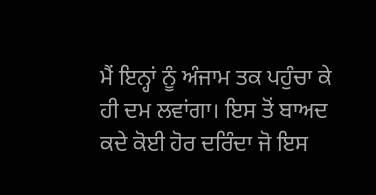ਮੈਂ ਇਨ੍ਹਾਂ ਨੂੰ ਅੰਜਾਮ ਤਕ ਪਹੁੰਚਾ ਕੇ ਹੀ ਦਮ ਲਵਾਂਗਾ। ਇਸ ਤੋਂ ਬਾਅਦ ਕਦੇ ਕੋਈ ਹੋਰ ਦਰਿੰਦਾ ਜੋ ਇਸ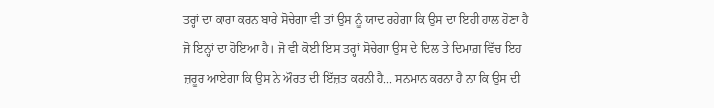ਤਰ੍ਹਾਂ ਦਾ ਕਾਰਾ ਕਰਨ ਬਾਰੇ ਸੋਚੇਗਾ ਵੀ ਤਾਂ ਉਸ ਨੂੰ ਯਾਦ ਰਹੇਗਾ ਕਿ ਉਸ ਦਾ ਇਹੀ ਹਾਲ ਹੋਣਾ ਹੈ ਜੋ ਇਨ੍ਹਾਂ ਦਾ ਹੋਇਆ ਹੈ। ਜੋ ਵੀ ਕੋਈ ਇਸ ਤਰ੍ਹਾਂ ਸੋਚੇਗਾ ਉਸ ਦੇ ਦਿਲ ਤੇ ਦਿਮਾਗ਼ ਵਿੱਚ ਇਹ ਜ਼ਰੂਰ ਆਏਗਾ ਕਿ ਉਸ ਨੇ ਔਰਤ ਦੀ ਇੱਜ਼ਤ ਕਰਨੀ ਹੈ... ਸਨਮਾਨ ਕਰਨਾ ਹੈ ਨਾ ਕਿ ਉਸ ਦੀ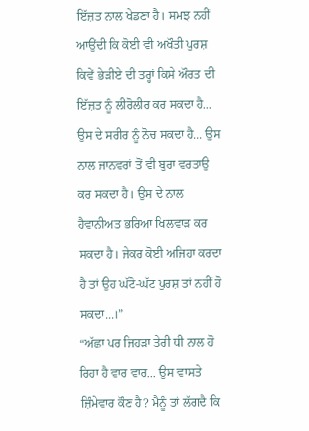ਇੱਜ਼ਤ ਨਾਲ ਖੇਡਣਾ ਹੈ। ਸਮਝ ਨਹੀਂ ਆਉਂਦੀ ਕਿ ਕੋਈ ਵੀ ਅਖੌਤੀ ਪੁਰਸ਼ ਕਿਵੇਂ ਭੇੜੀਏ ਦੀ ਤਰ੍ਹਾਂ ਕਿਸੇ ਔਰਤ ਦੀ ਇੱਜ਼ਤ ਨੂੰ ਲੀਰੋਲੀਰ ਕਰ ਸਕਦਾ ਹੈ... ਉਸ ਦੇ ਸਰੀਰ ਨੂੰ ਨੋਚ ਸਕਦਾ ਹੈ... ਉਸ ਨਾਲ ਜਾਨਵਰਾਂ ਤੋਂ ਵੀ ਬੁਰਾ ਵਰਤਾਉ ਕਰ ਸਕਦਾ ਹੈ। ਉਸ ਦੇ ਨਾਲ ਹੈਵਾਨੀਅਤ ਭਰਿਆ ਖਿਲਵਾੜ ਕਰ ਸਕਦਾ ਹੈ। ਜੇਕਰ ਕੋਈ ਅਜਿਹਾ ਕਰਦਾ ਹੈ ਤਾਂ ਉਹ ਘੱਟੋ-ਘੱਟ ਪੁਰਸ਼ ਤਾਂ ਨਹੀਂ ਹੋ ਸਕਦਾ...।”
“ਅੱਛਾ ਪਰ ਜਿਹੜਾ ਤੇਰੀ ਧੀ ਨਾਲ ਹੋ ਰਿਹਾ ਹੈ ਵਾਰ ਵਾਰ... ਉਸ ਵਾਸਤੇ ਜ਼ਿੰਮੇਵਾਰ ਕੌਣ ਹੈ? ਮੈਨੂੰ ਤਾਂ ਲੱਗਦੈ ਕਿ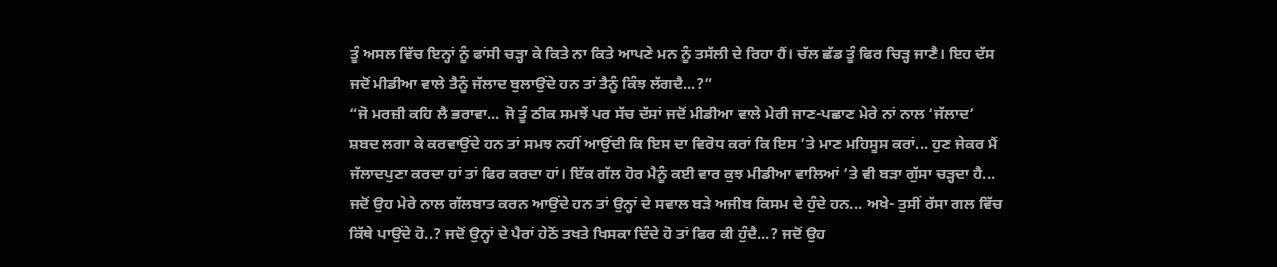ਤੂੰ ਅਸਲ ਵਿੱਚ ਇਨ੍ਹਾਂ ਨੂੰ ਫਾਂਸੀ ਚੜ੍ਹਾ ਕੇ ਕਿਤੇ ਨਾ ਕਿਤੇ ਆਪਣੇ ਮਨ ਨੂੰ ਤਸੱਲੀ ਦੇ ਰਿਹਾ ਹੈਂ। ਚੱਲ ਛੱਡ ਤੂੰ ਫਿਰ ਚਿੜ੍ਹ ਜਾਣੈ। ਇਹ ਦੱਸ ਜਦੋਂ ਮੀਡੀਆ ਵਾਲੇ ਤੈਨੂੰ ਜੱਲਾਦ ਬੁਲਾਉਂਦੇ ਹਨ ਤਾਂ ਤੈਨੂੰ ਕਿੰਝ ਲੱਗਦੈ...?”
“ਜੋ ਮਰਜ਼ੀ ਕਹਿ ਲੈ ਭਰਾਵਾ... ਜੋ ਤੂੰ ਠੀਕ ਸਮਝੇਂ ਪਰ ਸੱਚ ਦੱਸਾਂ ਜਦੋਂ ਮੀਡੀਆ ਵਾਲੇ ਮੇਰੀ ਜਾਣ-ਪਛਾਣ ਮੇਰੇ ਨਾਂ ਨਾਲ ‘ਜੱਲਾਦ’ ਸ਼ਬਦ ਲਗਾ ਕੇ ਕਰਵਾਉਂਦੇ ਹਨ ਤਾਂ ਸਮਝ ਨਹੀਂ ਆਉਂਦੀ ਕਿ ਇਸ ਦਾ ਵਿਰੋਧ ਕਰਾਂ ਕਿ ਇਸ ’ਤੇ ਮਾਣ ਮਹਿਸੂਸ ਕਰਾਂ... ਹੁਣ ਜੇਕਰ ਮੈਂ ਜੱਲਾਦਪੁਣਾ ਕਰਦਾ ਹਾਂ ਤਾਂ ਫਿਰ ਕਰਦਾ ਹਾਂ। ਇੱਕ ਗੱਲ ਹੋਰ ਮੈਨੂੰ ਕਈ ਵਾਰ ਕੁਝ ਮੀਡੀਆ ਵਾਲਿਆਂ ’ਤੇ ਵੀ ਬੜਾ ਗੁੱਸਾ ਚੜ੍ਹਦਾ ਹੈ... ਜਦੋਂ ਉਹ ਮੇਰੇ ਨਾਲ ਗੱਲਬਾਤ ਕਰਨ ਆਉਂਦੇ ਹਨ ਤਾਂ ਉਨ੍ਹਾਂ ਦੇ ਸਵਾਲ ਬੜੇ ਅਜੀਬ ਕਿਸਮ ਦੇ ਹੁੰਦੇ ਹਨ... ਅਖੇ- ਤੁਸੀਂ ਰੱਸਾ ਗਲ ਵਿੱਚ ਕਿੱਥੇ ਪਾਉਂਦੇ ਹੋ..? ਜਦੋਂ ਉਨ੍ਹਾਂ ਦੇ ਪੈਰਾਂ ਹੇਠੋਂ ਤਖਤੇ ਖਿਸਕਾ ਦਿੰਦੇ ਹੋ ਤਾਂ ਫਿਰ ਕੀ ਹੁੰਦੈ...? ਜਦੋਂ ਉਹ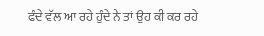ਫੰਦੇ ਵੱਲ ਆ ਰਹੇ ਹੁੰਦੇ ਨੇ ਤਾਂ ਉਹ ਕੀ ਕਰ ਰਹੇ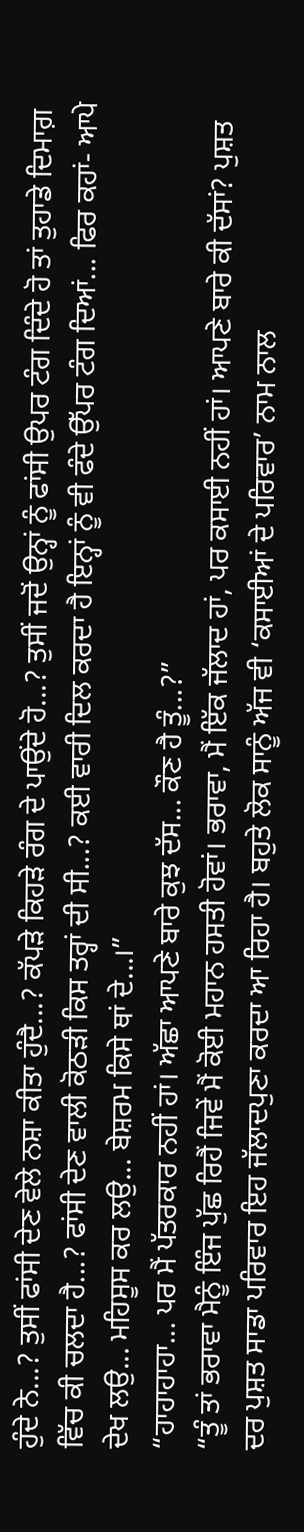ਹੁੰਦੇ ਨੇ...? ਤੁਸੀਂ ਫਾਂਸੀ ਦੇਣ ਵੇਲੇ ਨਸ਼ਾ ਕੀਤਾ ਹੁੰਦੈ...? ਕੱਪੜੇ ਕਿਹੜੇ ਰੰਗ ਦੇ ਪਾਉਂਦੇ ਹੋ...? ਤੁਸੀਂ ਜਦੋਂ ਉਨ੍ਹਾਂ ਨੂੰ ਫਾਂਸੀ ਉਪਰ ਟੰਗ ਦਿੰਦੇ ਹੋ ਤਾਂ ਤੁਹਾਡੇ ਦਿਮਾਗ਼ ਵਿੱਚ ਕੀ ਚਲਦਾ ਹੈ...? ਫਾਂਸੀ ਦੇਣ ਵਾਲੀ ਕੋਠੜੀ ਕਿਸ ਤਰ੍ਹਾਂ ਦੀ ਸੀ...? ਕਈ ਵਾਰੀ ਦਿਲ ਕਰਦਾ ਹੈ ਇਨ੍ਹਾਂ ਨੂੰ ਵੀ ਫੰਦੇ ਉੱਪਰ ਟੰਗ ਦਿਆਂ... ਫਿਰ ਕਹਾਂ- ਆਪੇ ਦੇਖ ਲਉ... ਮਹਿਸੂਸ ਕਰ ਲਉ... ਬੇਸ਼ਰਮ ਕਿਸੇ ਥਾਂ ਦੇ...।”
“ਹਾਹਾਹਾਹਾ... ਪਰ ਮੈਂ ਪੱਤਰਕਾਰ ਨਹੀਂ ਹਾਂ। ਅੱਛਾ ਆਪਣੇ ਬਾਰੇ ਕੁਝ ਦੱਸ... ਕੌਣ ਹੈ ਤੂੰ...?”
“ਤੂੰ ਤਾਂ ਭਰਾਵਾ ਮੈਨੂੰ ਇੰਜ ਪੁੱਛ ਰਿਹੈਂ ਜਿਵੇਂ ਮੈਂ ਕੋਈ ਮਹਾਨ ਹਸਤੀ ਹੋਵਾਂ। ਭਰਾਵਾ, ਮੈਂ ਇੱਕ ਜੱਲਾਦ ਹਾਂ, ਪਰ ਕਸਾਈ ਨਹੀਂ ਹਾਂ। ਆਪਣੇ ਬਾਰੇ ਕੀ ਦੱਸਾਂ? ਪੁਸ਼ਤ ਦਰ ਪੁਸ਼ਤ ਸਾਡਾ ਪਰਿਵਾਰ ਇਹ ਜੱਲਾਦਪੁਣਾ ਕਰਦਾ ਆ ਰਿਹਾ ਹੈ। ਬਹੁਤੇ ਲੋਕ ਸਾਨੂੰ ਅੱਜ ਵੀ ‘ਕਸਾਈਆਂ ਦੇ ਪਰਿਵਾਰ’ ਨਾਮ ਨਾਲ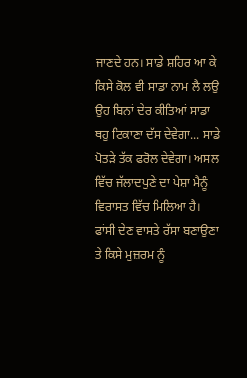ਜਾਣਦੇ ਹਨ। ਸਾਡੇ ਸ਼ਹਿਰ ਆ ਕੇ ਕਿਸੇ ਕੋਲ ਵੀ ਸਾਡਾ ਨਾਮ ਲੈ ਲਉ ਉਹ ਬਿਨਾਂ ਦੇਰ ਕੀਤਿਆਂ ਸਾਡਾ ਥਹੁ ਟਿਕਾਣਾ ਦੱਸ ਦੇਵੇਗਾ... ਸਾਡੇ ਪੋਤੜੇ ਤੱਕ ਫਰੋਲ ਦੇਵੇਗਾ। ਅਸਲ ਵਿੱਚ ਜੱਲਾਦਪੁਣੇ ਦਾ ਪੇਸ਼ਾ ਮੈਨੂੰ ਵਿਰਾਸਤ ਵਿੱਚ ਮਿਲਿਆ ਹੈ। ਫਾਂਸੀ ਦੇਣ ਵਾਸਤੇ ਰੱਸਾ ਬਣਾਉਣਾ ਤੇ ਕਿਸੇ ਮੁਜ਼ਰਮ ਨੂੰ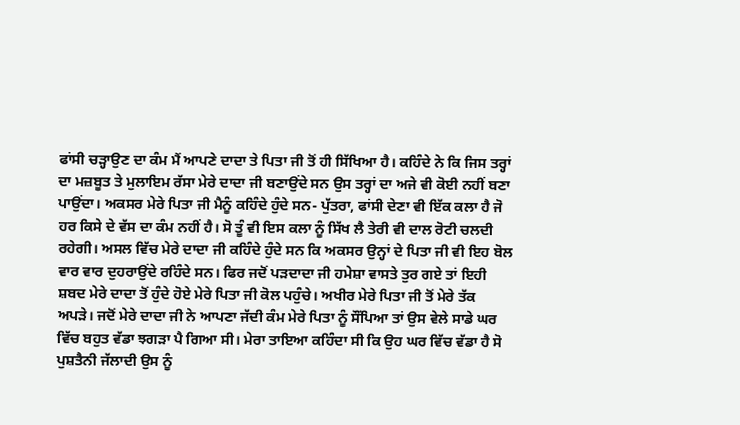ਫਾਂਸੀ ਚੜ੍ਹਾਉਣ ਦਾ ਕੰਮ ਮੈਂ ਆਪਣੇ ਦਾਦਾ ਤੇ ਪਿਤਾ ਜੀ ਤੋਂ ਹੀ ਸਿੱਖਿਆ ਹੈ। ਕਹਿੰਦੇ ਨੇ ਕਿ ਜਿਸ ਤਰ੍ਹਾਂ ਦਾ ਮਜ਼ਬੂਤ ਤੇ ਮੁਲਾਇਮ ਰੱਸਾ ਮੇਰੇ ਦਾਦਾ ਜੀ ਬਣਾਉਂਦੇ ਸਨ ਉਸ ਤਰ੍ਹਾਂ ਦਾ ਅਜੇ ਵੀ ਕੋਈ ਨਹੀਂ ਬਣਾ ਪਾਉਂਦਾ। ਅਕਸਰ ਮੇਰੇ ਪਿਤਾ ਜੀ ਮੈਨੂੰ ਕਹਿੰਦੇ ਹੁੰਦੇ ਸਨ- ਪੁੱਤਰਾ, ਫਾਂਸੀ ਦੇਣਾ ਵੀ ਇੱਕ ਕਲਾ ਹੈ ਜੋ ਹਰ ਕਿਸੇ ਦੇ ਵੱਸ ਦਾ ਕੰਮ ਨਹੀਂ ਹੈ। ਸੋ ਤੂੰ ਵੀ ਇਸ ਕਲਾ ਨੂੰ ਸਿੱਖ ਲੈ ਤੇਰੀ ਵੀ ਦਾਲ ਰੋਟੀ ਚਲਦੀ ਰਹੇਗੀ। ਅਸਲ ਵਿੱਚ ਮੇਰੇ ਦਾਦਾ ਜੀ ਕਹਿੰਦੇ ਹੁੰਦੇ ਸਨ ਕਿ ਅਕਸਰ ਉਨ੍ਹਾਂ ਦੇ ਪਿਤਾ ਜੀ ਵੀ ਇਹ ਬੋਲ ਵਾਰ ਵਾਰ ਦੁਹਰਾਉਂਦੇ ਰਹਿੰਦੇ ਸਨ। ਫਿਰ ਜਦੋਂ ਪੜਦਾਦਾ ਜੀ ਹਮੇਸ਼ਾ ਵਾਸਤੇ ਤੁਰ ਗਏ ਤਾਂ ਇਹੀ ਸ਼ਬਦ ਮੇਰੇ ਦਾਦਾ ਤੋਂ ਹੁੰਦੇ ਹੋਏ ਮੇਰੇ ਪਿਤਾ ਜੀ ਕੋਲ ਪਹੁੰਚੇ। ਅਖੀਰ ਮੇਰੇ ਪਿਤਾ ਜੀ ਤੋਂ ਮੇਰੇ ਤੱਕ ਅਪੜੇ। ਜਦੋਂ ਮੇਰੇ ਦਾਦਾ ਜੀ ਨੇ ਆਪਣਾ ਜੱਦੀ ਕੰਮ ਮੇਰੇ ਪਿਤਾ ਨੂੰ ਸੌਂਪਿਆ ਤਾਂ ਉਸ ਵੇਲੇ ਸਾਡੇ ਘਰ ਵਿੱਚ ਬਹੁਤ ਵੱਡਾ ਝਗੜਾ ਪੈ ਗਿਆ ਸੀ। ਮੇਰਾ ਤਾਇਆ ਕਹਿੰਦਾ ਸੀ ਕਿ ਉਹ ਘਰ ਵਿੱਚ ਵੱਡਾ ਹੈ ਸੋ ਪੁਸ਼ਤੈਨੀ ਜੱਲਾਦੀ ਉਸ ਨੂੰ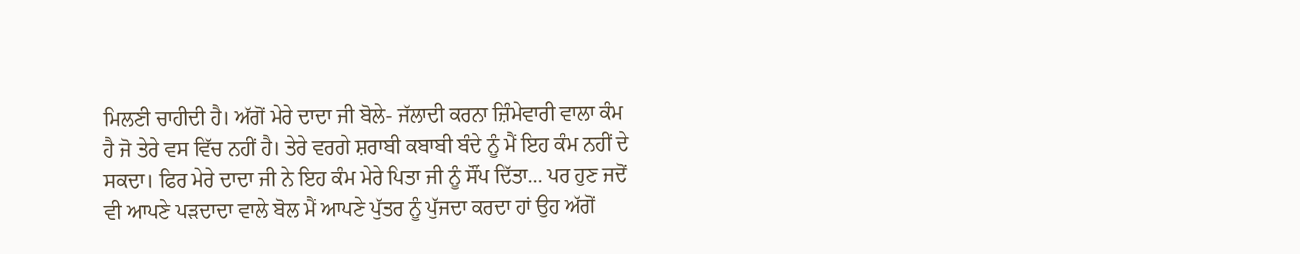ਮਿਲਣੀ ਚਾਹੀਦੀ ਹੈ। ਅੱਗੋਂ ਮੇਰੇ ਦਾਦਾ ਜੀ ਬੋਲੇ- ਜੱਲਾਦੀ ਕਰਨਾ ਜ਼ਿੰਮੇਵਾਰੀ ਵਾਲਾ ਕੰਮ ਹੈ ਜੋ ਤੇਰੇ ਵਸ ਵਿੱਚ ਨਹੀਂ ਹੈ। ਤੇਰੇ ਵਰਗੇ ਸ਼ਰਾਬੀ ਕਬਾਬੀ ਬੰਦੇ ਨੂੰ ਮੈਂ ਇਹ ਕੰਮ ਨਹੀਂ ਦੇ ਸਕਦਾ। ਫਿਰ ਮੇਰੇ ਦਾਦਾ ਜੀ ਨੇ ਇਹ ਕੰਮ ਮੇਰੇ ਪਿਤਾ ਜੀ ਨੂੰ ਸੌਂਪ ਦਿੱਤਾ... ਪਰ ਹੁਣ ਜਦੋਂ ਵੀ ਆਪਣੇ ਪੜਦਾਦਾ ਵਾਲੇ ਬੋਲ ਮੈਂ ਆਪਣੇ ਪੁੱਤਰ ਨੂੰ ਪੁੱਜਦਾ ਕਰਦਾ ਹਾਂ ਉਹ ਅੱਗੋਂ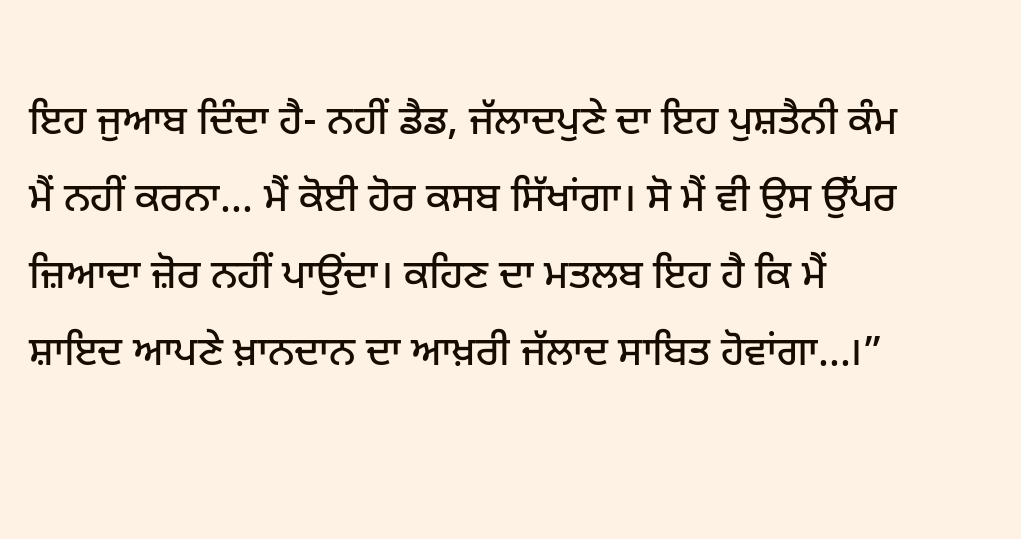ਇਹ ਜੁਆਬ ਦਿੰਦਾ ਹੈ- ਨਹੀਂ ਡੈਡ, ਜੱਲਾਦਪੁਣੇ ਦਾ ਇਹ ਪੁਸ਼ਤੈਨੀ ਕੰਮ ਮੈਂ ਨਹੀਂ ਕਰਨਾ... ਮੈਂ ਕੋਈ ਹੋਰ ਕਸਬ ਸਿੱਖਾਂਗਾ। ਸੋ ਮੈਂ ਵੀ ਉਸ ਉੱਪਰ ਜ਼ਿਆਦਾ ਜ਼ੋਰ ਨਹੀਂ ਪਾਉਂਦਾ। ਕਹਿਣ ਦਾ ਮਤਲਬ ਇਹ ਹੈ ਕਿ ਮੈਂ ਸ਼ਾਇਦ ਆਪਣੇ ਖ਼ਾਨਦਾਨ ਦਾ ਆਖ਼ਰੀ ਜੱਲਾਦ ਸਾਬਿਤ ਹੋਵਾਂਗਾ...।”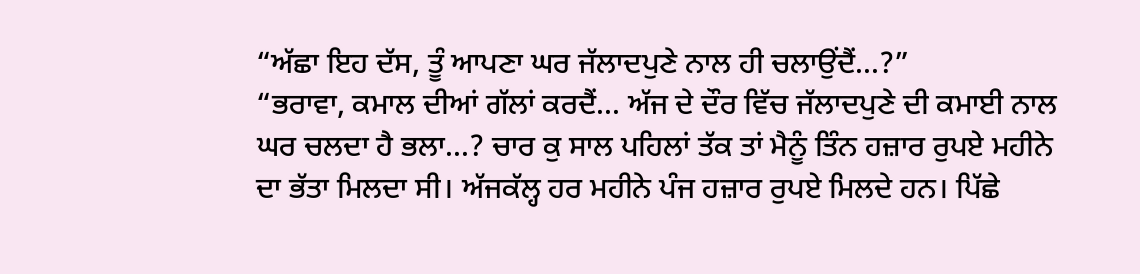“ਅੱਛਾ ਇਹ ਦੱਸ, ਤੂੰ ਆਪਣਾ ਘਰ ਜੱਲਾਦਪੁਣੇ ਨਾਲ ਹੀ ਚਲਾਉਂਦੈਂ...?”
“ਭਰਾਵਾ, ਕਮਾਲ ਦੀਆਂ ਗੱਲਾਂ ਕਰਦੈਂ... ਅੱਜ ਦੇ ਦੌਰ ਵਿੱਚ ਜੱਲਾਦਪੁਣੇ ਦੀ ਕਮਾਈ ਨਾਲ ਘਰ ਚਲਦਾ ਹੈ ਭਲਾ...? ਚਾਰ ਕੁ ਸਾਲ ਪਹਿਲਾਂ ਤੱਕ ਤਾਂ ਮੈਨੂੰ ਤਿੰਨ ਹਜ਼ਾਰ ਰੁਪਏ ਮਹੀਨੇ ਦਾ ਭੱਤਾ ਮਿਲਦਾ ਸੀ। ਅੱਜਕੱਲ੍ਹ ਹਰ ਮਹੀਨੇ ਪੰਜ ਹਜ਼ਾਰ ਰੁਪਏ ਮਿਲਦੇ ਹਨ। ਪਿੱਛੇ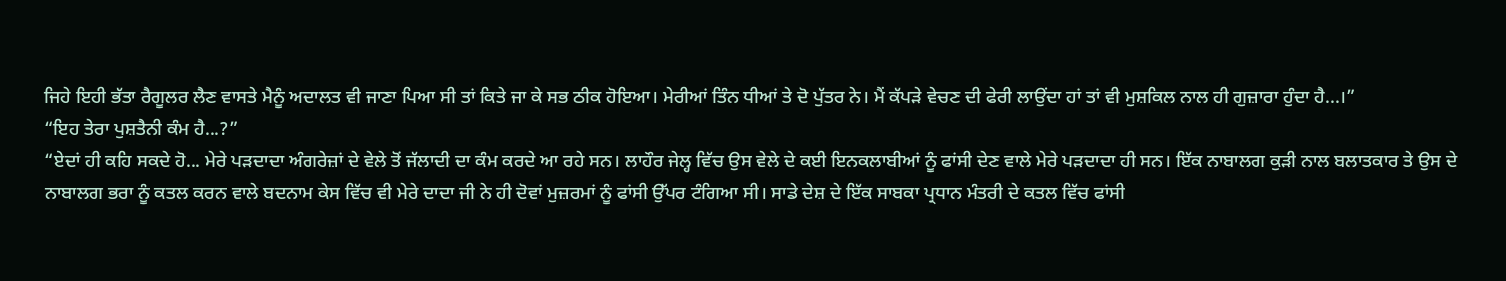ਜਿਹੇ ਇਹੀ ਭੱਤਾ ਰੈਗੂਲਰ ਲੈਣ ਵਾਸਤੇ ਮੈਨੂੰ ਅਦਾਲਤ ਵੀ ਜਾਣਾ ਪਿਆ ਸੀ ਤਾਂ ਕਿਤੇ ਜਾ ਕੇ ਸਭ ਠੀਕ ਹੋਇਆ। ਮੇਰੀਆਂ ਤਿੰਨ ਧੀਆਂ ਤੇ ਦੋ ਪੁੱਤਰ ਨੇ। ਮੈਂ ਕੱਪੜੇ ਵੇਚਣ ਦੀ ਫੇਰੀ ਲਾਉਂਦਾ ਹਾਂ ਤਾਂ ਵੀ ਮੁਸ਼ਕਿਲ ਨਾਲ ਹੀ ਗੁਜ਼ਾਰਾ ਹੁੰਦਾ ਹੈ...।”
“ਇਹ ਤੇਰਾ ਪੁਸ਼ਤੈਨੀ ਕੰਮ ਹੈ...?”
“ਏਦਾਂ ਹੀ ਕਹਿ ਸਕਦੇ ਹੋ... ਮੇਰੇ ਪੜਦਾਦਾ ਅੰਗਰੇਜ਼ਾਂ ਦੇ ਵੇਲੇ ਤੋਂ ਜੱਲਾਦੀ ਦਾ ਕੰਮ ਕਰਦੇ ਆ ਰਹੇ ਸਨ। ਲਾਹੌਰ ਜੇਲ੍ਹ ਵਿੱਚ ਉਸ ਵੇਲੇ ਦੇ ਕਈ ਇਨਕਲਾਬੀਆਂ ਨੂੰ ਫਾਂਸੀ ਦੇਣ ਵਾਲੇ ਮੇਰੇ ਪੜਦਾਦਾ ਹੀ ਸਨ। ਇੱਕ ਨਾਬਾਲਗ ਕੁੜੀ ਨਾਲ ਬਲਾਤਕਾਰ ਤੇ ਉਸ ਦੇ ਨਾਬਾਲਗ ਭਰਾ ਨੂੰ ਕਤਲ ਕਰਨ ਵਾਲੇ ਬਦਨਾਮ ਕੇਸ ਵਿੱਚ ਵੀ ਮੇਰੇ ਦਾਦਾ ਜੀ ਨੇ ਹੀ ਦੋਵਾਂ ਮੁਜ਼ਰਮਾਂ ਨੂੰ ਫਾਂਸੀ ਉੱਪਰ ਟੰਗਿਆ ਸੀ। ਸਾਡੇ ਦੇਸ਼ ਦੇ ਇੱਕ ਸਾਬਕਾ ਪ੍ਰਧਾਨ ਮੰਤਰੀ ਦੇ ਕਤਲ ਵਿੱਚ ਫਾਂਸੀ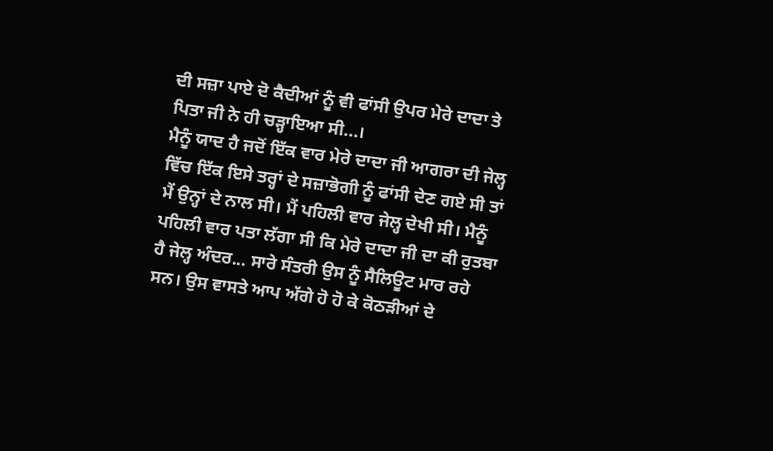ਦੀ ਸਜ਼ਾ ਪਾਏ ਦੋ ਕੈਦੀਆਂ ਨੂੰ ਵੀ ਫਾਂਸੀ ਉਪਰ ਮੇਰੇ ਦਾਦਾ ਤੇ ਪਿਤਾ ਜੀ ਨੇ ਹੀ ਚੜ੍ਹਾਇਆ ਸੀ...।
ਮੈਨੂੰ ਯਾਦ ਹੈ ਜਦੋਂ ਇੱਕ ਵਾਰ ਮੇਰੇ ਦਾਦਾ ਜੀ ਆਗਰਾ ਦੀ ਜੇਲ੍ਹ ਵਿੱਚ ਇੱਕ ਇਸੇ ਤਰ੍ਹਾਂ ਦੇ ਸਜ਼ਾਭੋਗੀ ਨੂੰ ਫਾਂਸੀ ਦੇਣ ਗਏ ਸੀ ਤਾਂ ਮੈਂ ਉਨ੍ਹਾਂ ਦੇ ਨਾਲ ਸੀ। ਮੈਂ ਪਹਿਲੀ ਵਾਰ ਜੇਲ੍ਹ ਦੇਖੀ ਸੀ। ਮੈਨੂੰ ਪਹਿਲੀ ਵਾਰ ਪਤਾ ਲੱਗਾ ਸੀ ਕਿ ਮੇਰੇ ਦਾਦਾ ਜੀ ਦਾ ਕੀ ਰੁਤਬਾ ਹੈ ਜੇਲ੍ਹ ਅੰਦਰ... ਸਾਰੇ ਸੰਤਰੀ ਉਸ ਨੂੰ ਸੈਲਿਊਟ ਮਾਰ ਰਹੇ ਸਨ। ਉਸ ਵਾਸਤੇ ਆਪ ਅੱਗੇ ਹੋ ਹੋ ਕੇ ਕੋਠੜੀਆਂ ਦੇ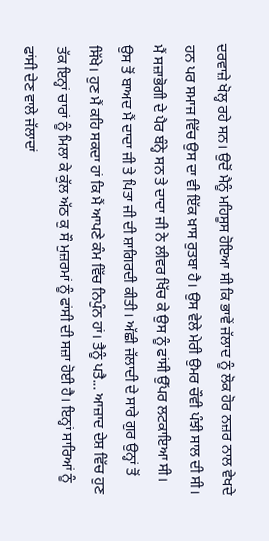ਦਰਵਾਜ਼ੇ ਖੋਲ੍ਹ ਰਹੇ ਸਨ। ਉਦੋਂ ਮੈਨੂੰ ਮਹਿਸੂਸ ਹੋਇਆ ਸੀ ਕਿ ਭਾਵੇਂ ਜੱਲਾਦ ਨੂੰ ਲੋਕ ਹੋਰ ਨਜ਼ਰ ਨਾਲ ਵੇਖਦੇ ਹਨ ਪਰ ਸਮਾਜ ਵਿੱਚ ਉਸ ਦਾ ਵੀ ਇੱਕ ਖ਼ਾਸ ਰੁਤਬਾ ਹੈ। ਉਸ ਵੇਲੇ ਮੇਰੀ ਉਮਰ ਚੌਵੀ ਪੰਝੀ ਸਾਲ ਦੀ ਸੀ। ਮੈਂ ਸਜ਼ਾਭੋਗੀ ਦੇ ਪੈਰ ਬੰਨ੍ਹੇ ਸਨ ਤੇ ਦਾਦਾ ਜੀ ਨੇ ਲੀਵਰ ਖਿੱਚ ਕੇ ਉਸ ਨੂੰ ਫਾਂਸੀ ਉੱਪਰ ਲਟਕਾਇਆ ਸੀ। ਉਸ ਤੋਂ ਬਾਅਦ ਮੈਂ ਦਾਦਾ ਜੀ ਤੇ ਪਿਤਾ ਜੀ ਦੀ ਸ਼ਾਗਿਰਦੀ ਕੀਤੀ। ਅੱਛੀ ਜੱਲਾਦੀ ਦੇ ਸਾਰੇ ਗੁਰ ਉਨ੍ਹਾਂ ਤੋਂ ਸਿੱਖੇ। ਹੁਣ ਮੈਂ ਕਹਿ ਸਕਦਾ ਹਾਂ ਕਿ ਮੈਂ ਆਪਣੇ ਕੰਮ ਵਿੱਚ ਨਿਪੁੰਨ ਹਾਂ। ਤੈਨੂੰ ਪਤੈ... ਆਜ਼ਾਦ ਦੇਸ਼ ਵਿੱਚ ਹੁਣ ਤੱਕ ਇਨ੍ਹਾਂ ਚਾਰਾਂ ਨੂੰ ਮਿਲਾ ਕੇ ਕੁੱਲ ਅੱਠ ਕੁ ਸੌ ਮੁਜ਼ਰਮਾਂ ਨੂੰ ਫਾਂਸੀ ਦੀ ਸਜ਼ਾ ਹੋਈ ਹੈ। ਇਨ੍ਹਾਂ ਸਾਰਿਆਂ ਨੂੰ ਫਾਂਸੀ ਦੇਣ ਵਾਲੇ ਜੱਲਾਦਾਂ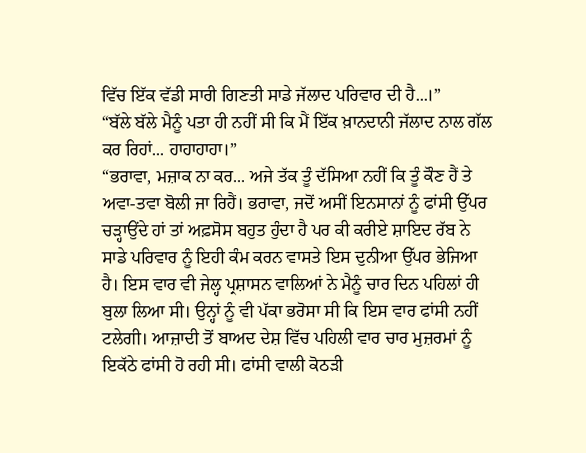ਵਿੱਚ ਇੱਕ ਵੱਡੀ ਸਾਰੀ ਗਿਣਤੀ ਸਾਡੇ ਜੱਲਾਦ ਪਰਿਵਾਰ ਦੀ ਹੈ...।”
“ਬੱਲੇ ਬੱਲੇ ਮੈਨੂੰ ਪਤਾ ਹੀ ਨਹੀਂ ਸੀ ਕਿ ਮੈਂ ਇੱਕ ਖ਼ਾਨਦਾਨੀ ਜੱਲਾਦ ਨਾਲ ਗੱਲ ਕਰ ਰਿਹਾਂ... ਹਾਹਾਹਾਹਾ।”
“ਭਰਾਵਾ, ਮਜ਼ਾਕ ਨਾ ਕਰ... ਅਜੇ ਤੱਕ ਤੂੰ ਦੱਸਿਆ ਨਹੀਂ ਕਿ ਤੂੰ ਕੌਣ ਹੈਂ ਤੇ ਅਵਾ-ਤਵਾ ਬੋਲੀ ਜਾ ਰਿਹੈਂ। ਭਰਾਵਾ, ਜਦੋਂ ਅਸੀਂ ਇਨਸਾਨਾਂ ਨੂੰ ਫਾਂਸੀ ਉੱਪਰ ਚੜ੍ਹਾਉਂਦੇ ਹਾਂ ਤਾਂ ਅਫ਼ਸੋਸ ਬਹੁਤ ਹੁੰਦਾ ਹੈ ਪਰ ਕੀ ਕਰੀਏ ਸ਼ਾਇਦ ਰੱਬ ਨੇ ਸਾਡੇ ਪਰਿਵਾਰ ਨੂੰ ਇਹੀ ਕੰਮ ਕਰਨ ਵਾਸਤੇ ਇਸ ਦੁਨੀਆ ਉੱਪਰ ਭੇਜਿਆ ਹੈ। ਇਸ ਵਾਰ ਵੀ ਜੇਲ੍ਹ ਪ੍ਰਸ਼ਾਸਨ ਵਾਲਿਆਂ ਨੇ ਮੈਨੂੰ ਚਾਰ ਦਿਨ ਪਹਿਲਾਂ ਹੀ ਬੁਲਾ ਲਿਆ ਸੀ। ਉਨ੍ਹਾਂ ਨੂੰ ਵੀ ਪੱਕਾ ਭਰੋਸਾ ਸੀ ਕਿ ਇਸ ਵਾਰ ਫਾਂਸੀ ਨਹੀਂ ਟਲੇਗੀ। ਆਜ਼ਾਦੀ ਤੋਂ ਬਾਅਦ ਦੇਸ਼ ਵਿੱਚ ਪਹਿਲੀ ਵਾਰ ਚਾਰ ਮੁਜ਼ਰਮਾਂ ਨੂੰ ਇਕੱਠੇ ਫਾਂਸੀ ਹੋ ਰਹੀ ਸੀ। ਫਾਂਸੀ ਵਾਲੀ ਕੋਠੜੀ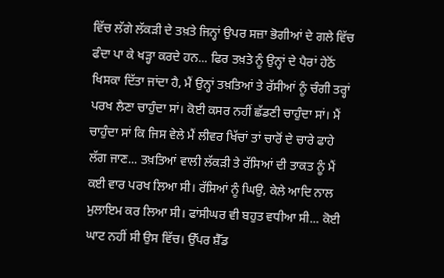ਵਿੱਚ ਲੱਗੇ ਲੱਕੜੀ ਦੇ ਤਖ਼ਤੇ ਜਿਨ੍ਹਾਂ ਉਪਰ ਸਜ਼ਾ ਭੋਗੀਆਂ ਦੇ ਗਲੇ ਵਿੱਚ ਫੰਦਾ ਪਾ ਕੇ ਖੜ੍ਹਾ ਕਰਦੇ ਹਨ... ਫਿਰ ਤਖ਼ਤੇ ਨੂੰ ਉਨ੍ਹਾਂ ਦੇ ਪੈਰਾਂ ਹੇਠੋਂ ਖਿਸਕਾ ਦਿੱਤਾ ਜਾਂਦਾ ਹੈ, ਮੈਂ ਉਨ੍ਹਾਂ ਤਖ਼ਤਿਆਂ ਤੇ ਰੱਸੀਆਂ ਨੂੰ ਚੰਗੀ ਤਰ੍ਹਾਂ ਪਰਖ ਲੈਣਾ ਚਾਹੁੰਦਾ ਸਾਂ। ਕੋਈ ਕਸਰ ਨਹੀਂ ਛੱਡਣੀ ਚਾਹੁੰਦਾ ਸਾਂ। ਮੈਂ ਚਾਹੁੰਦਾ ਸਾਂ ਕਿ ਜਿਸ ਵੇਲੇ ਮੈਂ ਲੀਵਰ ਖਿੱਚਾਂ ਤਾਂ ਚਾਰੋਂ ਦੇ ਚਾਰੇ ਫਾਹੇ ਲੱਗ ਜਾਣ... ਤਖ਼ਤਿਆਂ ਵਾਲੀ ਲੱਕੜੀ ਤੇ ਰੱਸਿਆਂ ਦੀ ਤਾਕਤ ਨੂੰ ਮੈਂ ਕਈ ਵਾਰ ਪਰਖ ਲਿਆ ਸੀ। ਰੱਸਿਆਂ ਨੂੰ ਘਿਉ, ਕੇਲੇ ਆਦਿ ਨਾਲ ਮੁਲਾਇਮ ਕਰ ਲਿਆ ਸੀ। ਫਾਂਸੀਘਰ ਵੀ ਬਹੁਤ ਵਧੀਆ ਸੀ... ਕੋਈ ਘਾਟ ਨਹੀਂ ਸੀ ਉਸ ਵਿੱਚ। ਉੱਪਰ ਸ਼ੈੱਡ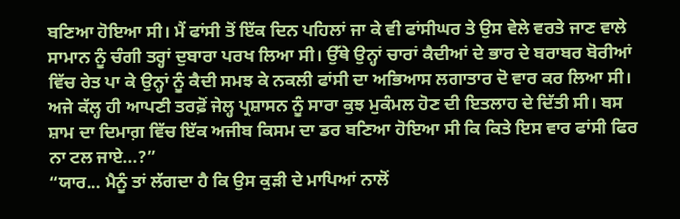ਬਣਿਆ ਹੋਇਆ ਸੀ। ਮੈਂ ਫਾਂਸੀ ਤੋਂ ਇੱਕ ਦਿਨ ਪਹਿਲਾਂ ਜਾ ਕੇ ਵੀ ਫਾਂਸੀਘਰ ਤੇ ਉਸ ਵੇਲੇ ਵਰਤੇ ਜਾਣ ਵਾਲੇ ਸਾਮਾਨ ਨੂੰ ਚੰਗੀ ਤਰ੍ਹਾਂ ਦੁਬਾਰਾ ਪਰਖ ਲਿਆ ਸੀ। ਉੱਥੇ ਉਨ੍ਹਾਂ ਚਾਰਾਂ ਕੈਦੀਆਂ ਦੇ ਭਾਰ ਦੇ ਬਰਾਬਰ ਬੋਰੀਆਂ ਵਿੱਚ ਰੇਤ ਪਾ ਕੇ ਉਨ੍ਹਾਂ ਨੂੰ ਕੈਦੀ ਸਮਝ ਕੇ ਨਕਲੀ ਫਾਂਸੀ ਦਾ ਅਭਿਆਸ ਲਗਾਤਾਰ ਦੋ ਵਾਰ ਕਰ ਲਿਆ ਸੀ। ਅਜੇ ਕੱਲ੍ਹ ਹੀ ਆਪਣੀ ਤਰਫ਼ੋਂ ਜੇਲ੍ਹ ਪ੍ਰਸ਼ਾਸਨ ਨੂੰ ਸਾਰਾ ਕੁਝ ਮੁਕੰਮਲ ਹੋਣ ਦੀ ਇਤਲਾਹ ਦੇ ਦਿੱਤੀ ਸੀ। ਬਸ ਸ਼ਾਮ ਦਾ ਦਿਮਾਗ਼ ਵਿੱਚ ਇੱਕ ਅਜੀਬ ਕਿਸਮ ਦਾ ਡਰ ਬਣਿਆ ਹੋਇਆ ਸੀ ਕਿ ਕਿਤੇ ਇਸ ਵਾਰ ਫਾਂਸੀ ਫਿਰ ਨਾ ਟਲ ਜਾਏ...?”
“ਯਾਰ... ਮੈਨੂੰ ਤਾਂ ਲੱਗਦਾ ਹੈ ਕਿ ਉਸ ਕੁੜੀ ਦੇ ਮਾਪਿਆਂ ਨਾਲੋਂ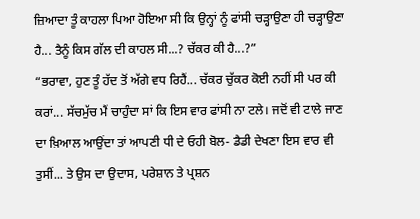ਜ਼ਿਆਦਾ ਤੂੰ ਕਾਹਲਾ ਪਿਆ ਹੋਇਆ ਸੀ ਕਿ ਉਨ੍ਹਾਂ ਨੂੰ ਫਾਂਸੀ ਚੜ੍ਹਾਉਣਾ ਹੀ ਚੜ੍ਹਾਉਣਾ ਹੈ... ਤੈਨੂੰ ਕਿਸ ਗੱਲ ਦੀ ਕਾਹਲ ਸੀ...? ਚੱਕਰ ਕੀ ਹੈ...?”
“ਭਰਾਵਾ, ਹੁਣ ਤੂੰ ਹੱਦ ਤੋਂ ਅੱਗੇ ਵਧ ਰਿਹੈਂ... ਚੱਕਰ ਚੁੱਕਰ ਕੋਈ ਨਹੀਂ ਸੀ ਪਰ ਕੀ ਕਰਾਂ... ਸੱਚਮੁੱਚ ਮੈਂ ਚਾਹੁੰਦਾ ਸਾਂ ਕਿ ਇਸ ਵਾਰ ਫਾਂਸੀ ਨਾ ਟਲੇ। ਜਦੋਂ ਵੀ ਟਾਲੇ ਜਾਣ ਦਾ ਖ਼ਿਆਲ ਆਉਂਦਾ ਤਾਂ ਆਪਣੀ ਧੀ ਦੇ ਓਹੀ ਬੋਲ- ਡੈਡੀ ਦੇਖਣਾ ਇਸ ਵਾਰ ਵੀ ਤੁਸੀਂ... ਤੇ ਉਸ ਦਾ ਉਦਾਸ, ਪਰੇਸ਼ਾਨ ਤੇ ਪ੍ਰਸ਼ਨ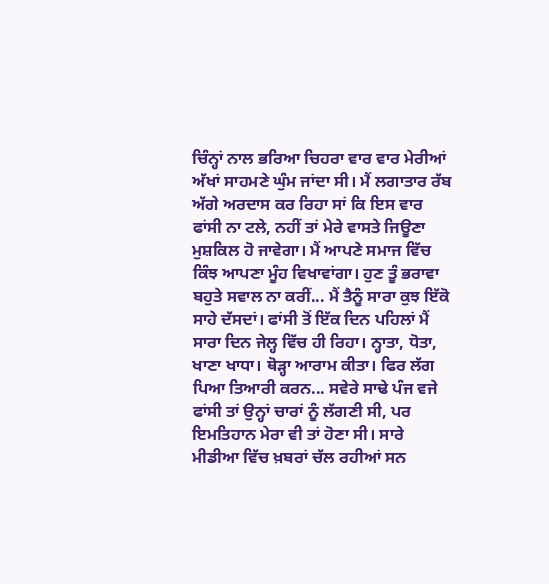ਚਿੰਨ੍ਹਾਂ ਨਾਲ ਭਰਿਆ ਚਿਹਰਾ ਵਾਰ ਵਾਰ ਮੇਰੀਆਂ ਅੱਖਾਂ ਸਾਹਮਣੇ ਘੁੰਮ ਜਾਂਦਾ ਸੀ। ਮੈਂ ਲਗਾਤਾਰ ਰੱਬ ਅੱਗੇ ਅਰਦਾਸ ਕਰ ਰਿਹਾ ਸਾਂ ਕਿ ਇਸ ਵਾਰ ਫਾਂਸੀ ਨਾ ਟਲੇ, ਨਹੀਂ ਤਾਂ ਮੇਰੇ ਵਾਸਤੇ ਜਿਊਣਾ ਮੁਸ਼ਕਿਲ ਹੋ ਜਾਵੇਗਾ। ਮੈਂ ਆਪਣੇ ਸਮਾਜ ਵਿੱਚ ਕਿੰਝ ਆਪਣਾ ਮੂੰਹ ਵਿਖਾਵਾਂਗਾ। ਹੁਣ ਤੂੰ ਭਰਾਵਾ ਬਹੁਤੇ ਸਵਾਲ ਨਾ ਕਰੀਂ... ਮੈਂ ਤੈਨੂੰ ਸਾਰਾ ਕੁਝ ਇੱਕੋ ਸਾਹੇ ਦੱਸਦਾਂ। ਫਾਂਸੀ ਤੋਂ ਇੱਕ ਦਿਨ ਪਹਿਲਾਂ ਮੈਂ ਸਾਰਾ ਦਿਨ ਜੇਲ੍ਹ ਵਿੱਚ ਹੀ ਰਿਹਾ। ਨ੍ਹਾਤਾ, ਧੋਤਾ, ਖਾਣਾ ਖਾਧਾ। ਥੋੜ੍ਹਾ ਆਰਾਮ ਕੀਤਾ। ਫਿਰ ਲੱਗ ਪਿਆ ਤਿਆਰੀ ਕਰਨ... ਸਵੇਰੇ ਸਾਢੇ ਪੰਜ ਵਜੇ ਫਾਂਸੀ ਤਾਂ ਉਨ੍ਹਾਂ ਚਾਰਾਂ ਨੂੰ ਲੱਗਣੀ ਸੀ, ਪਰ ਇਮਤਿਹਾਨ ਮੇਰਾ ਵੀ ਤਾਂ ਹੋਣਾ ਸੀ। ਸਾਰੇ ਮੀਡੀਆ ਵਿੱਚ ਖ਼ਬਰਾਂ ਚੱਲ ਰਹੀਆਂ ਸਨ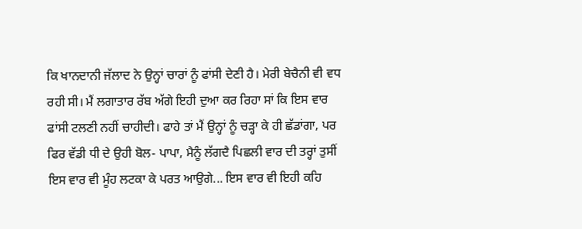ਕਿ ਖਾਨਦਾਨੀ ਜੱਲਾਦ ਨੇ ਉਨ੍ਹਾਂ ਚਾਰਾਂ ਨੂੰ ਫਾਂਸੀ ਦੇਣੀ ਹੈ। ਮੇਰੀ ਬੇਚੈਨੀ ਵੀ ਵਧ ਰਹੀ ਸੀ। ਮੈਂ ਲਗਾਤਾਰ ਰੱਬ ਅੱਗੇ ਇਹੀ ਦੁਆ ਕਰ ਰਿਹਾ ਸਾਂ ਕਿ ਇਸ ਵਾਰ ਫਾਂਸੀ ਟਲਣੀ ਨਹੀਂ ਚਾਹੀਦੀ। ਫਾਹੇ ਤਾਂ ਮੈਂ ਉਨ੍ਹਾਂ ਨੂੰ ਚੜ੍ਹਾ ਕੇ ਹੀ ਛੱਡਾਂਗਾ, ਪਰ ਫਿਰ ਵੱਡੀ ਧੀ ਦੇ ਉਹੀ ਬੋਲ- ਪਾਪਾ, ਮੈਨੂੰ ਲੱਗਦੈ ਪਿਛਲੀ ਵਾਰ ਦੀ ਤਰ੍ਹਾਂ ਤੁਸੀਂ ਇਸ ਵਾਰ ਵੀ ਮੂੰਹ ਲਟਕਾ ਕੇ ਪਰਤ ਆਉਗੇ... ਇਸ ਵਾਰ ਵੀ ਇਹੀ ਕਹਿ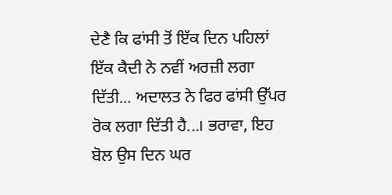ਦੇਣੈ ਕਿ ਫਾਂਸੀ ਤੋਂ ਇੱਕ ਦਿਨ ਪਹਿਲਾਂ ਇੱਕ ਕੈਦੀ ਨੇ ਨਵੀਂ ਅਰਜ਼ੀ ਲਗਾ ਦਿੱਤੀ... ਅਦਾਲਤ ਨੇ ਫਿਰ ਫਾਂਸੀ ਉੱਪਰ ਰੋਕ ਲਗਾ ਦਿੱਤੀ ਹੈ...। ਭਰਾਵਾ, ਇਹ ਬੋਲ ਉਸ ਦਿਨ ਘਰ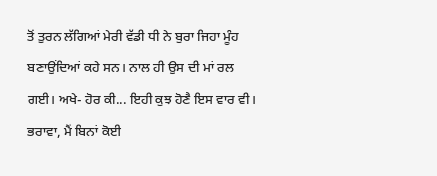ਤੋਂ ਤੁਰਨ ਲੱਗਿਆਂ ਮੇਰੀ ਵੱਡੀ ਧੀ ਨੇ ਬੁਰਾ ਜਿਹਾ ਮੂੰਹ ਬਣਾਉਂਦਿਆਂ ਕਹੇ ਸਨ। ਨਾਲ ਹੀ ਉਸ ਦੀ ਮਾਂ ਰਲ ਗਈ। ਅਖੇ- ਹੋਰ ਕੀ... ਇਹੀ ਕੁਝ ਹੋਣੈ ਇਸ ਵਾਰ ਵੀ। ਭਰਾਵਾ, ਮੈਂ ਬਿਨਾਂ ਕੋਈ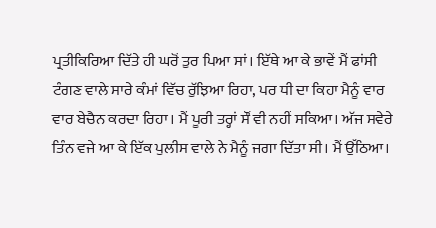ਪ੍ਰਤੀਕਿਰਿਆ ਦਿੱਤੇ ਹੀ ਘਰੋਂ ਤੁਰ ਪਿਆ ਸਾਂ। ਇੱਥੇ ਆ ਕੇ ਭਾਵੇਂ ਮੈਂ ਫਾਂਸੀ ਟੰਗਣ ਵਾਲੇ ਸਾਰੇ ਕੰਮਾਂ ਵਿੱਚ ਰੁੱਝਿਆ ਰਿਹਾ, ਪਰ ਧੀ ਦਾ ਕਿਹਾ ਮੈਨੂੰ ਵਾਰ ਵਾਰ ਬੇਚੈਨ ਕਰਦਾ ਰਿਹਾ। ਮੈਂ ਪੂਰੀ ਤਰ੍ਹਾਂ ਸੌਂ ਵੀ ਨਹੀਂ ਸਕਿਆ। ਅੱਜ ਸਵੇਰੇ ਤਿੰਨ ਵਜੇ ਆ ਕੇ ਇੱਕ ਪੁਲੀਸ ਵਾਲੇ ਨੇ ਮੈਨੂੰ ਜਗਾ ਦਿੱਤਾ ਸੀ। ਮੈਂ ਉੱਠਿਆ।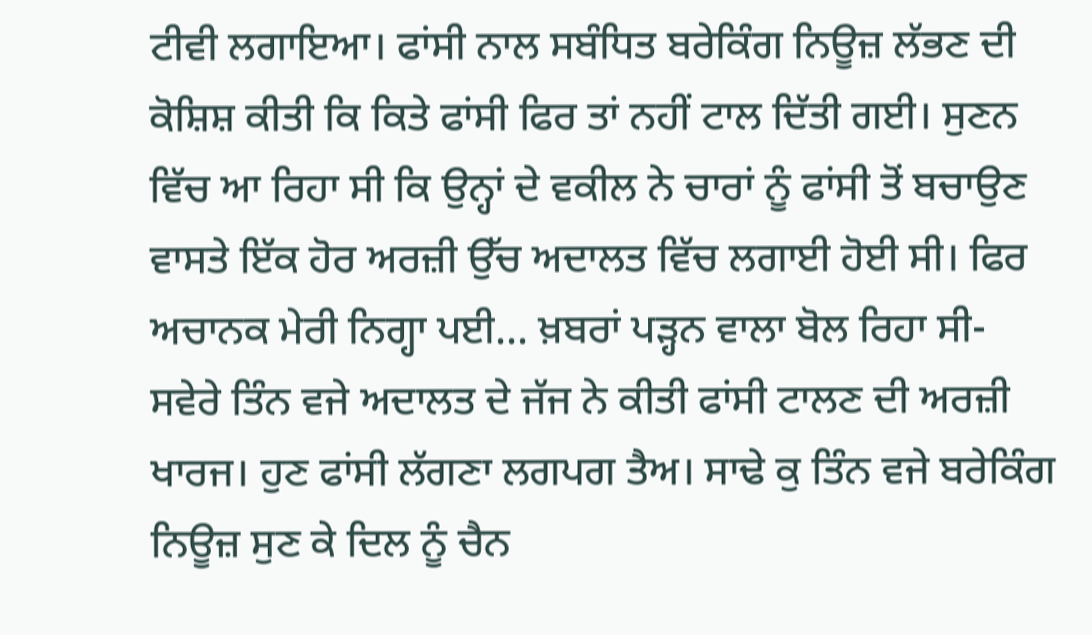ਟੀਵੀ ਲਗਾਇਆ। ਫਾਂਸੀ ਨਾਲ ਸਬੰਧਿਤ ਬਰੇਕਿੰਗ ਨਿਊਜ਼ ਲੱਭਣ ਦੀ ਕੋਸ਼ਿਸ਼ ਕੀਤੀ ਕਿ ਕਿਤੇ ਫਾਂਸੀ ਫਿਰ ਤਾਂ ਨਹੀਂ ਟਾਲ ਦਿੱਤੀ ਗਈ। ਸੁਣਨ ਵਿੱਚ ਆ ਰਿਹਾ ਸੀ ਕਿ ਉਨ੍ਹਾਂ ਦੇ ਵਕੀਲ ਨੇ ਚਾਰਾਂ ਨੂੰ ਫਾਂਸੀ ਤੋਂ ਬਚਾਉਣ ਵਾਸਤੇ ਇੱਕ ਹੋਰ ਅਰਜ਼ੀ ਉੱਚ ਅਦਾਲਤ ਵਿੱਚ ਲਗਾਈ ਹੋਈ ਸੀ। ਫਿਰ ਅਚਾਨਕ ਮੇਰੀ ਨਿਗ੍ਹਾ ਪਈ... ਖ਼ਬਰਾਂ ਪੜ੍ਹਨ ਵਾਲਾ ਬੋਲ ਰਿਹਾ ਸੀ- ਸਵੇਰੇ ਤਿੰਨ ਵਜੇ ਅਦਾਲਤ ਦੇ ਜੱਜ ਨੇ ਕੀਤੀ ਫਾਂਸੀ ਟਾਲਣ ਦੀ ਅਰਜ਼ੀ ਖਾਰਜ। ਹੁਣ ਫਾਂਸੀ ਲੱਗਣਾ ਲਗਪਗ ਤੈਅ। ਸਾਢੇ ਕੁ ਤਿੰਨ ਵਜੇ ਬਰੇਕਿੰਗ ਨਿਊਜ਼ ਸੁਣ ਕੇ ਦਿਲ ਨੂੰ ਚੈਨ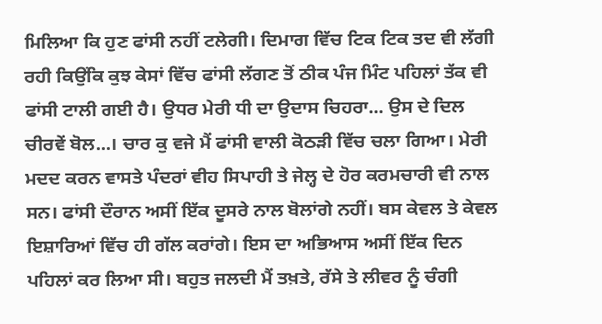ਮਿਲਿਆ ਕਿ ਹੁਣ ਫਾਂਸੀ ਨਹੀਂ ਟਲੇਗੀ। ਦਿਮਾਗ ਵਿੱਚ ਟਿਕ ਟਿਕ ਤਦ ਵੀ ਲੱਗੀ ਰਹੀ ਕਿਉਂਕਿ ਕੁਝ ਕੇਸਾਂ ਵਿੱਚ ਫਾਂਸੀ ਲੱਗਣ ਤੋਂ ਠੀਕ ਪੰਜ ਮਿੰਟ ਪਹਿਲਾਂ ਤੱਕ ਵੀ ਫਾਂਸੀ ਟਾਲੀ ਗਈ ਹੈ। ਉਧਰ ਮੇਰੀ ਧੀ ਦਾ ਉਦਾਸ ਚਿਹਰਾ... ਉਸ ਦੇ ਦਿਲ ਚੀਰਵੇਂ ਬੋਲ...। ਚਾਰ ਕੁ ਵਜੇ ਮੈਂ ਫਾਂਸੀ ਵਾਲੀ ਕੋਠੜੀ ਵਿੱਚ ਚਲਾ ਗਿਆ। ਮੇਰੀ ਮਦਦ ਕਰਨ ਵਾਸਤੇ ਪੰਦਰਾਂ ਵੀਹ ਸਿਪਾਹੀ ਤੇ ਜੇਲ੍ਹ ਦੇ ਹੋਰ ਕਰਮਚਾਰੀ ਵੀ ਨਾਲ ਸਨ। ਫਾਂਸੀ ਦੌਰਾਨ ਅਸੀਂ ਇੱਕ ਦੂਸਰੇ ਨਾਲ ਬੋਲਾਂਗੇ ਨਹੀਂ। ਬਸ ਕੇਵਲ ਤੇ ਕੇਵਲ ਇਸ਼ਾਰਿਆਂ ਵਿੱਚ ਹੀ ਗੱਲ ਕਰਾਂਗੇ। ਇਸ ਦਾ ਅਭਿਆਸ ਅਸੀਂ ਇੱਕ ਦਿਨ ਪਹਿਲਾਂ ਕਰ ਲਿਆ ਸੀ। ਬਹੁਤ ਜਲਦੀ ਮੈਂ ਤਖ਼ਤੇ, ਰੱਸੇ ਤੇ ਲੀਵਰ ਨੂੰ ਚੰਗੀ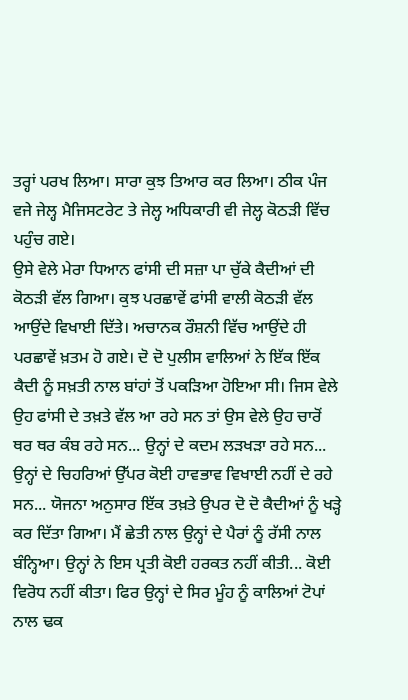ਤਰ੍ਹਾਂ ਪਰਖ ਲਿਆ। ਸਾਰਾ ਕੁਝ ਤਿਆਰ ਕਰ ਲਿਆ। ਠੀਕ ਪੰਜ ਵਜੇ ਜੇਲ੍ਹ ਮੈਜਿਸਟਰੇਟ ਤੇ ਜੇਲ੍ਹ ਅਧਿਕਾਰੀ ਵੀ ਜੇਲ੍ਹ ਕੋਠੜੀ ਵਿੱਚ ਪਹੁੰਚ ਗਏ।
ਉਸੇ ਵੇਲੇ ਮੇਰਾ ਧਿਆਨ ਫਾਂਸੀ ਦੀ ਸਜ਼ਾ ਪਾ ਚੁੱਕੇ ਕੈਦੀਆਂ ਦੀ ਕੋਠੜੀ ਵੱਲ ਗਿਆ। ਕੁਝ ਪਰਛਾਵੇਂ ਫਾਂਸੀ ਵਾਲੀ ਕੋਠੜੀ ਵੱਲ ਆਉਂਦੇ ਵਿਖਾਈ ਦਿੱਤੇ। ਅਚਾਨਕ ਰੌਸ਼ਨੀ ਵਿੱਚ ਆਉਂਦੇ ਹੀ ਪਰਛਾਵੇਂ ਖ਼ਤਮ ਹੋ ਗਏ। ਦੋ ਦੋ ਪੁਲੀਸ ਵਾਲਿਆਂ ਨੇ ਇੱਕ ਇੱਕ ਕੈਦੀ ਨੂੰ ਸਖ਼ਤੀ ਨਾਲ ਬਾਂਹਾਂ ਤੋਂ ਪਕੜਿਆ ਹੋਇਆ ਸੀ। ਜਿਸ ਵੇਲੇ ਉਹ ਫਾਂਸੀ ਦੇ ਤਖ਼ਤੇ ਵੱਲ ਆ ਰਹੇ ਸਨ ਤਾਂ ਉਸ ਵੇਲੇ ਉਹ ਚਾਰੋਂ ਥਰ ਥਰ ਕੰਬ ਰਹੇ ਸਨ... ਉਨ੍ਹਾਂ ਦੇ ਕਦਮ ਲੜਖੜਾ ਰਹੇ ਸਨ... ਉਨ੍ਹਾਂ ਦੇ ਚਿਹਰਿਆਂ ਉੱਪਰ ਕੋਈ ਹਾਵਭਾਵ ਵਿਖਾਈ ਨਹੀਂ ਦੇ ਰਹੇ ਸਨ... ਯੋਜਨਾ ਅਨੁਸਾਰ ਇੱਕ ਤਖ਼ਤੇ ਉਪਰ ਦੋ ਦੋ ਕੈਦੀਆਂ ਨੂੰ ਖੜ੍ਹੇ ਕਰ ਦਿੱਤਾ ਗਿਆ। ਮੈਂ ਛੇਤੀ ਨਾਲ ਉਨ੍ਹਾਂ ਦੇ ਪੈਰਾਂ ਨੂੰ ਰੱਸੀ ਨਾਲ ਬੰਨ੍ਹਿਆ। ਉਨ੍ਹਾਂ ਨੇ ਇਸ ਪ੍ਰਤੀ ਕੋਈ ਹਰਕਤ ਨਹੀਂ ਕੀਤੀ... ਕੋਈ ਵਿਰੋਧ ਨਹੀਂ ਕੀਤਾ। ਫਿਰ ਉਨ੍ਹਾਂ ਦੇ ਸਿਰ ਮੂੰਹ ਨੂੰ ਕਾਲਿਆਂ ਟੋਪਾਂ ਨਾਲ ਢਕ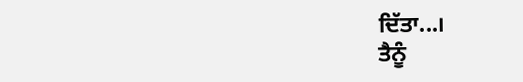ਦਿੱਤਾ...।
ਤੈਨੂੰ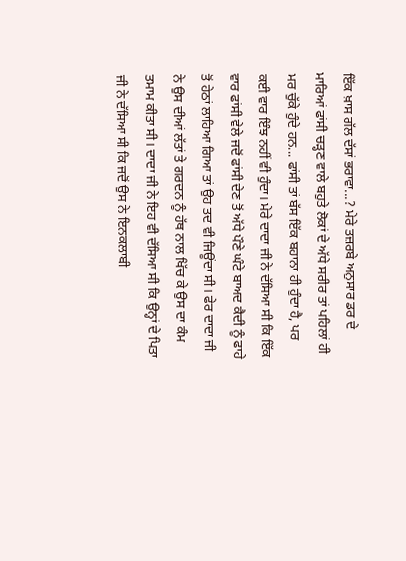ਇੱਕ ਖ਼ਾਸ ਗੱਲ ਦੱਸਾਂ ਭਰਾਵਾ...? ਮੇਰੇ ਤਜ਼ਰਬੇ ਅਨੁਸਾਰ ਡਰ ਦੇ ਮਾਰਿਆਂ ਫਾਂਸੀ ਚੜ੍ਹਣ ਵਾਲੇ ਬਹੁਤੇ ਲੋਕਾਂ ਦੇ ਅੱਧੇ ਸਰੀਰ ਤਾਂ ਪਹਿਲਾਂ ਹੀ ਮਰ ਚੁੱਕੇ ਹੁੰਦੇ ਹਨ... ਫਾਂਸੀ ਤਾਂ ਬੱਸ ਇੱਕ ਬਹਾਨਾ ਹੀ ਹੁੰਦਾ ਹੈ, ਪਰ ਕਈ ਵਾਰ ਇੰਝ ਨਹੀਂ ਵੀ ਹੁੰਦਾ। ਮੇਰੇ ਦਾਦਾ ਜੀ ਨੇ ਦੱਸਿਆ ਸੀ ਕਿ ਇੱਕ ਵਾਰ ਫਾਂਸੀ ਵੇਲੇ ਜਦੋਂ ਫਾਂਸੀ ਦੇਣ ਤੋਂ ਅੱਧੇ ਪੌਣੇ ਘੰਟੇ ਬਾਅਦ ਕੈਦੀ ਨੂੰ ਫਾਹੇ ਤੋਂ ਹੇਠਾਂ ਲਾਹਿਆ ਗਿਆ ਤਾਂ ਉਹ ਤਦ ਵੀ ਜਿਊਂਦਾ ਸੀ। ਫੇਰ ਦਾਦਾ ਜੀ ਨੇ ਉਸ ਦੀਆਂ ਲੱਤਾਂ ਤੇ ਗਰਦਨ ਨੂੰ ਹੱਥ ਨਾਲ ਖਿੱਚ ਕੇ ਉਸ ਦਾ ਕੰਮ ਤਮਾਮ ਕੀਤਾ ਸੀ। ਦਾਦਾ ਜੀ ਨੇ ਇਹ ਵੀ ਦੱਸਿਆ ਸੀ ਕਿ ਉਨ੍ਹਾਂ ਦੇ ਪਿਤਾ ਜੀ ਨੇ ਦੱਸਿਆ ਸੀ ਕਿ ਜਦੋਂ ਉਸ ਨੇ ਇਨਕਲਾਬੀ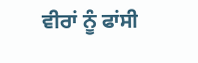ਵੀਰਾਂ ਨੂੰ ਫਾਂਸੀ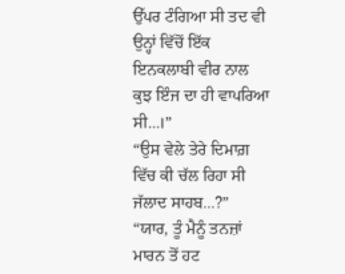ਉੱਪਰ ਟੰਗਿਆ ਸੀ ਤਦ ਵੀ ਉਨ੍ਹਾਂ ਵਿੱਚੋਂ ਇੱਕ ਇਨਕਲਾਬੀ ਵੀਰ ਨਾਲ ਕੁਝ ਇੰਜ ਦਾ ਹੀ ਵਾਪਰਿਆ ਸੀ...।”
“ਉਸ ਵੇਲੇ ਤੇਰੇ ਦਿਮਾਗ਼ ਵਿੱਚ ਕੀ ਚੱਲ ਰਿਹਾ ਸੀ ਜੱਲਾਦ ਸਾਹਬ...?”
“ਯਾਰ, ਤੂੰ ਮੈਨੂੰ ਤਨਜ਼ਾਂ ਮਾਰਨ ਤੋਂ ਹਟ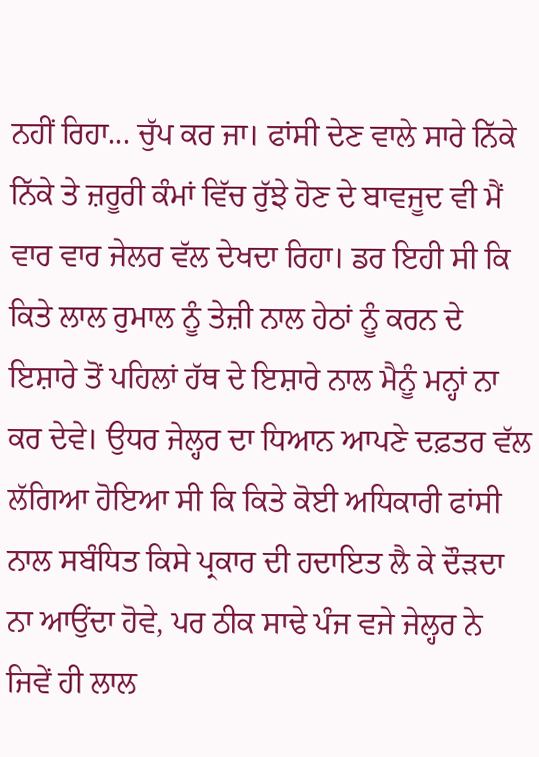ਨਹੀਂ ਰਿਹਾ... ਚੁੱਪ ਕਰ ਜਾ। ਫਾਂਸੀ ਦੇਣ ਵਾਲੇ ਸਾਰੇ ਨਿੱਕੇ ਨਿੱਕੇ ਤੇ ਜ਼ਰੂਰੀ ਕੰਮਾਂ ਵਿੱਚ ਰੁੱਝੇ ਹੋਣ ਦੇ ਬਾਵਜੂਦ ਵੀ ਮੈਂ ਵਾਰ ਵਾਰ ਜੇਲਰ ਵੱਲ ਦੇਖਦਾ ਰਿਹਾ। ਡਰ ਇਹੀ ਸੀ ਕਿ ਕਿਤੇ ਲਾਲ ਰੁਮਾਲ ਨੂੰ ਤੇਜ਼ੀ ਨਾਲ ਹੇਠਾਂ ਨੂੰ ਕਰਨ ਦੇ ਇਸ਼ਾਰੇ ਤੋਂ ਪਹਿਲਾਂ ਹੱਥ ਦੇ ਇਸ਼ਾਰੇ ਨਾਲ ਮੈਨੂੰ ਮਨ੍ਹਾਂ ਨਾ ਕਰ ਦੇਵੇ। ਉਧਰ ਜੇਲ੍ਹਰ ਦਾ ਧਿਆਨ ਆਪਣੇ ਦਫ਼ਤਰ ਵੱਲ ਲੱਗਿਆ ਹੋਇਆ ਸੀ ਕਿ ਕਿਤੇ ਕੋਈ ਅਧਿਕਾਰੀ ਫਾਂਸੀ ਨਾਲ ਸਬੰਧਿਤ ਕਿਸੇ ਪ੍ਰਕਾਰ ਦੀ ਹਦਾਇਤ ਲੈ ਕੇ ਦੌੜਦਾ ਨਾ ਆਉਂਦਾ ਹੋਵੇ, ਪਰ ਠੀਕ ਸਾਢੇ ਪੰਜ ਵਜੇ ਜੇਲ੍ਹਰ ਨੇ ਜਿਵੇਂ ਹੀ ਲਾਲ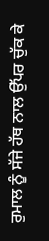ਰੁਮਾਲ ਨੂੰ ਸੱਜੇ ਹੱਥ ਨਾਲ ਉੱਪਰ ਚੁੱਕ ਕੇ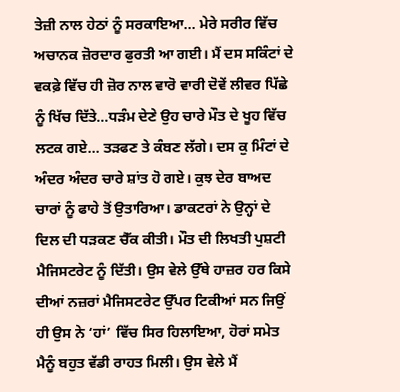ਤੇਜ਼ੀ ਨਾਲ ਹੇਠਾਂ ਨੂੰ ਸਰਕਾਇਆ... ਮੇਰੇ ਸਰੀਰ ਵਿੱਚ ਅਚਾਨਕ ਜ਼ੋਰਦਾਰ ਫੁਰਤੀ ਆ ਗਈ। ਮੈਂ ਦਸ ਸਕਿੰਟਾਂ ਦੇ ਵਕਫ਼ੇ ਵਿੱਚ ਹੀ ਜ਼ੋਰ ਨਾਲ ਵਾਰੋ ਵਾਰੀ ਦੋਵੇਂ ਲੀਵਰ ਪਿੱਛੇ ਨੂੰ ਖਿੱਚ ਦਿੱਤੇ...ਧੜੰਮ ਦੇਣੇ ਉਹ ਚਾਰੇ ਮੌਤ ਦੇ ਖੂਹ ਵਿੱਚ ਲਟਕ ਗਏ... ਤੜਫਣ ਤੇ ਕੰਬਣ ਲੱਗੇ। ਦਸ ਕੁ ਮਿੰਟਾਂ ਦੇ ਅੰਦਰ ਅੰਦਰ ਚਾਰੇ ਸ਼ਾਂਤ ਹੋ ਗਏ। ਕੁਝ ਦੇਰ ਬਾਅਦ ਚਾਰਾਂ ਨੂੰ ਫਾਹੇ ਤੋਂ ਉਤਾਰਿਆ। ਡਾਕਟਰਾਂ ਨੇ ਉਨ੍ਹਾਂ ਦੇ ਦਿਲ ਦੀ ਧੜਕਣ ਚੈੱਕ ਕੀਤੀ। ਮੌਤ ਦੀ ਲਿਖਤੀ ਪੁਸ਼ਟੀ ਮੈਜਿਸਟਰੇਟ ਨੂੰ ਦਿੱਤੀ। ਉਸ ਵੇਲੇ ਉੱਥੇ ਹਾਜ਼ਰ ਹਰ ਕਿਸੇ ਦੀਆਂ ਨਜ਼ਰਾਂ ਮੈਜਿਸਟਰੇਟ ਉੱਪਰ ਟਿਕੀਆਂ ਸਨ ਜਿਉਂ ਹੀ ਉਸ ਨੇ ‘ਹਾਂ’ ਵਿੱਚ ਸਿਰ ਹਿਲਾਇਆ, ਹੋਰਾਂ ਸਮੇਤ ਮੈਨੂੰ ਬਹੁਤ ਵੱਡੀ ਰਾਹਤ ਮਿਲੀ। ਉਸ ਵੇਲੇ ਮੈਂ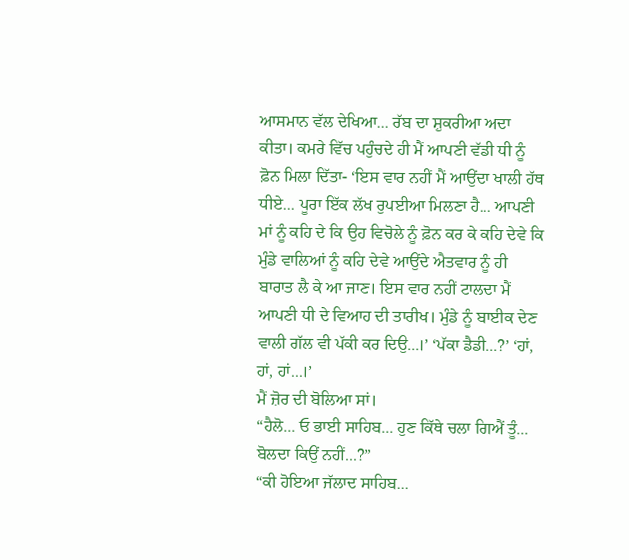ਆਸਮਾਨ ਵੱਲ ਦੇਖਿਆ... ਰੱਬ ਦਾ ਸ਼ੁਕਰੀਆ ਅਦਾ ਕੀਤਾ। ਕਮਰੇ ਵਿੱਚ ਪਹੁੰਚਦੇ ਹੀ ਮੈਂ ਆਪਣੀ ਵੱਡੀ ਧੀ ਨੂੰ ਫ਼ੋਨ ਮਿਲਾ ਦਿੱਤਾ- ‘ਇਸ ਵਾਰ ਨਹੀਂ ਮੈਂ ਆਉਂਦਾ ਖਾਲੀ ਹੱਥ ਧੀਏ... ਪੂਰਾ ਇੱਕ ਲੱਖ ਰੁਪਈਆ ਮਿਲਣਾ ਹੈ... ਆਪਣੀ ਮਾਂ ਨੂੰ ਕਹਿ ਦੇ ਕਿ ਉਹ ਵਿਚੋਲੇ ਨੂੰ ਫ਼ੋਨ ਕਰ ਕੇ ਕਹਿ ਦੇਵੇ ਕਿ ਮੁੰਡੇ ਵਾਲਿਆਂ ਨੂੰ ਕਹਿ ਦੇਵੇ ਆਉਂਦੇ ਐਤਵਾਰ ਨੂੰ ਹੀ ਬਾਰਾਤ ਲੈ ਕੇ ਆ ਜਾਣ। ਇਸ ਵਾਰ ਨਹੀਂ ਟਾਲਦਾ ਮੈਂ ਆਪਣੀ ਧੀ ਦੇ ਵਿਆਹ ਦੀ ਤਾਰੀਖ। ਮੁੰਡੇ ਨੂੰ ਬਾਈਕ ਦੇਣ ਵਾਲੀ ਗੱਲ ਵੀ ਪੱਕੀ ਕਰ ਦਿਉ...।’ ‘ਪੱਕਾ ਡੈਡੀ...?’ ‘ਹਾਂ, ਹਾਂ, ਹਾਂ...।’
ਮੈਂ ਜ਼ੋਰ ਦੀ ਬੋਲਿਆ ਸਾਂ।
“ਹੈਲੋ... ਓ ਭਾਈ ਸਾਹਿਬ... ਹੁਣ ਕਿੱਥੇ ਚਲਾ ਗਿਐਂ ਤੂੰ... ਬੋਲਦਾ ਕਿਉਂ ਨਹੀਂ...?”
“ਕੀ ਹੋਇਆ ਜੱਲਾਦ ਸਾਹਿਬ...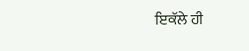ਇਕੱਲੇ ਹੀ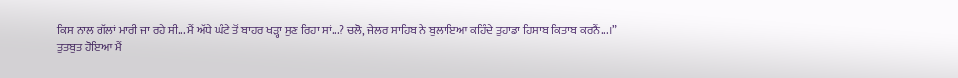ਕਿਸ ਨਾਲ ਗੱਲਾਂ ਮਾਰੀ ਜਾ ਰਹੇ ਸੀ... ਮੈਂ ਅੱਧੇ ਘੰਟੇ ਤੋਂ ਬਾਹਰ ਖੜ੍ਹਾ ਸੁਣ ਰਿਹਾ ਸਾਂ...? ਚਲੋ, ਜੇਲਰ ਸਾਹਿਬ ਨੇ ਬੁਲਾਇਆ ਕਹਿੰਦੇ ਤੁਹਾਡਾ ਹਿਸਾਬ ਕਿਤਾਬ ਕਰਨੈਂ...।”
ਤੁਤਬੁਤ ਹੋਇਆ ਮੈਂ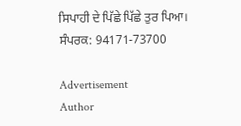ਸਿਪਾਹੀ ਦੇ ਪਿੱਛੇ ਪਿੱਛੇ ਤੁਰ ਪਿਆ।
ਸੰਪਰਕ: 94171-73700

Advertisement
Author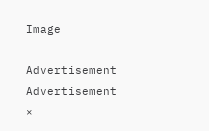Image

Advertisement
Advertisement
×